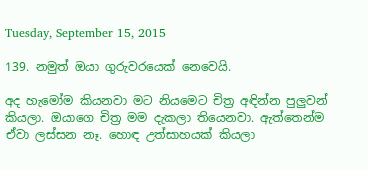Tuesday, September 15, 2015

139. නමුත් ඔයා ගුරුවරයෙක් නෙවෙයි.

අද හැමෝම කියනවා මට නියමෙට චිත්‍ර අඳින්න පුලුවන් කියලා. ඔයාගෙ චිත්‍ර මම දැකලා තියෙනවා. ඇත්තෙන්ම ඒවා ලස්සන නෑ. හොඳ උත්සාහයක් කියලා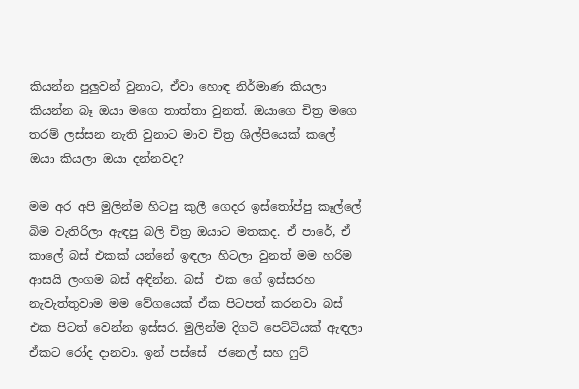කියන්න පුලුවන් වුනාට, ඒවා හොඳ නිර්මාණ කියලා කියන්න බෑ ඔයා මගෙ තාත්තා වුනත්. ඔයාගෙ චිත්‍ර මගෙ තරම් ලස්සන නැති වුනාට මාව චිත්‍ර ශිල්පියෙක් කලේ ඔයා කියලා ඔයා දන්නවද?

මම අර අපි මුලින්ම හිටපු කුලී ගෙදර ඉස්තෝප්පු කෑල්ලේ බිම වැතිරිලා ඇඳපු බලි චිත්‍ර ඔයාට මතකද. ඒ පාරේ, ඒ කාලේ බස් එකක් යන්නේ ඉඳලා හිටලා වුනත් මම හරිම ආසයි ලංගම බස් අඳින්න. බස්  එක ගේ ඉස්සරහ නැවැත්තුවාම මම වේගයෙක් ඒක පිටපත් කරනවා බස් එක පිටත් වෙන්න ඉස්සර. මුලින්ම දිගටි පෙට්ටියක් ඇඳලා ඒකට රෝද දානවා. ඉන් පස්සේ  ජනෙල් සහ ෆුට්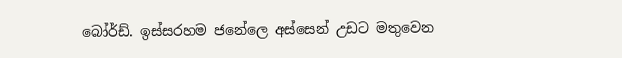බෝර්ඩ්. ඉස්සරහම ජනේලෙ අස්සෙන් උඩට මතුවෙන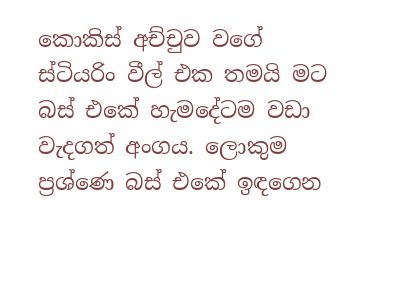කොකිස් අච්චුව වගේ ස්ටියරිං වීල් එක තමයි මට බස් එකේ හැමදේටම වඩා වැදගත් අංගය. ලොකුම ප්‍රශ්ණෙ බස් එකේ ඉඳගෙන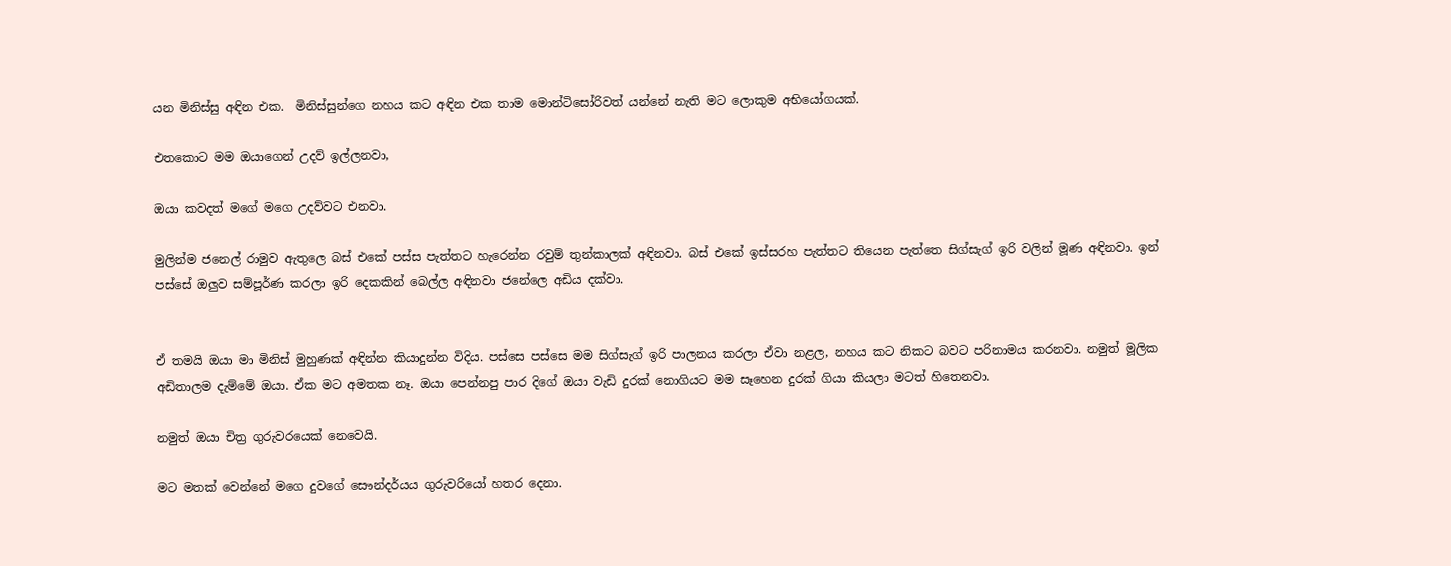යන මිනිස්සු අඳින එක.  මිනිස්සුන්ගෙ නහය කට අඳින එක තාම මොන්ටිසෝරිවත් යන්නේ නැති මට ලොකුම අභියෝගයක්.

එතකොට මම ඔයාගෙන් උදව් ඉල්ලනවා,

ඔයා කවදත් මගේ මගෙ උදව්වට එනවා.

මුලින්ම ජනෙල් රාමුව ඇතුලෙ බස් එකේ පස්ස පැත්තට හැරෙන්න රවුම් තුන්කාලක් අඳිනවා. බස් එකේ ඉස්සරහ පැත්තට තියෙන පැත්තෙ සිග්සැග් ඉරි වලින් මූණ අඳිනවා. ඉන් පස්සේ ඔලුව සම්පූර්ණ කරලා ඉරි දෙකකින් බෙල්ල අඳිනවා ජනේලෙ අඩිය දක්වා.


ඒ තමයි ඔයා මා මිනිස් මුහුණක් අඳින්න කියාදුන්න විදිය. පස්සෙ පස්සෙ මම සිග්සැග් ඉරි පාලනය කරලා ඒවා නළල, නහය කට නිකට බවට පරිනාමය කරනවා. නමුත් මූලික අඩිතාලම දැම්මේ ඔයා. ඒක මට අමතක නෑ. ඔයා පෙන්නපු පාර දිගේ ඔයා වැඩි දුරක් නොගියට මම සෑහෙන දුරක් ගියා කියලා මටත් හිතෙනවා.

නමුත් ඔයා චිත්‍ර ගුරුවරයෙක් නෙවෙයි.

මට මතක් වෙන්නේ මගෙ දුවගේ සෞන්දර්යය ගුරුවරියෝ හතර දෙනා.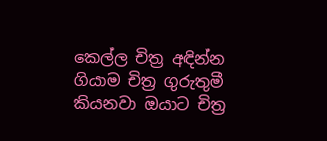කෙල්ල චිත්‍ර අඳින්න ගියාම චිත්‍ර ගුරුතුමී කියනවා ඔයාට චිත්‍ර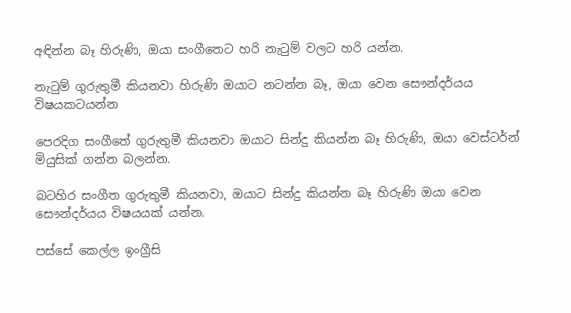අඳින්න බෑ හිරුණි, ඔයා සංගීතෙට හරි නැ‍ටුම් වලට හරි යන්න.

නැ‍ටුම් ගුරුතුමී කියනවා හිරුණි ඔයාට නටන්න බෑ, ඔයා වෙන සෞන්දර්යය විෂයකටයන්න

පෙරදිග සංගීතේ ගුරුතුමී කියනවා ඔයාට සින්දු කියන්න බෑ හිරුණි, ඔයා වෙස්ටර්න් මියුසික් ගන්න බලන්න.

බටහිර සංගීත ගුරුතුමී කියනවා, ඔයාට සින්දු කියන්න බෑ හිරුණි ඔයා වෙන සෞන්දර්යය විෂයයක් යන්න.

පස්සේ කෙල්ල ඉංග්‍රීසි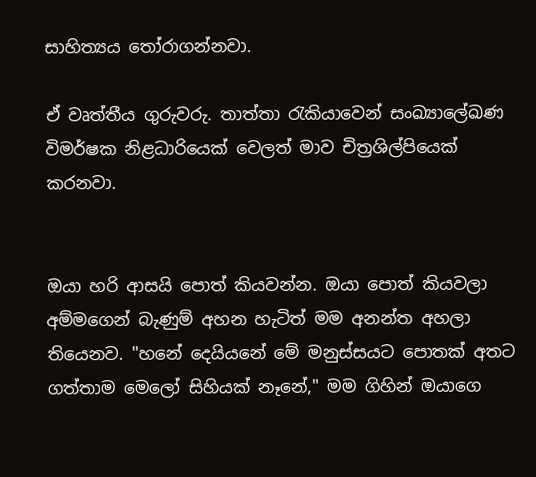සාහිත්‍යය ‍තෝරාගන්නවා.

ඒ වෘත්තීය ගුරුවරු. තාත්තා ‍රැකියාවෙන් සංඛ්‍යාලේඛණ විමර්ෂක නිළධාරියෙක් වෙලත් මාව චිත්‍රශිල්පියෙක් කරනවා.


ඔයා හරි ආසයි පොත් කියවන්න. ඔයා පොත් කියවලා අම්මගෙන් බැණුම් අහන හැටිත් මම අනන්ත අහලා තියෙනව. "හනේ දෙයියනේ මේ මනුස්සයට පොතක් අතට ගත්තාම මෙලෝ සිහියක් නෑනේ," මම ගිහින් ඔයාගෙ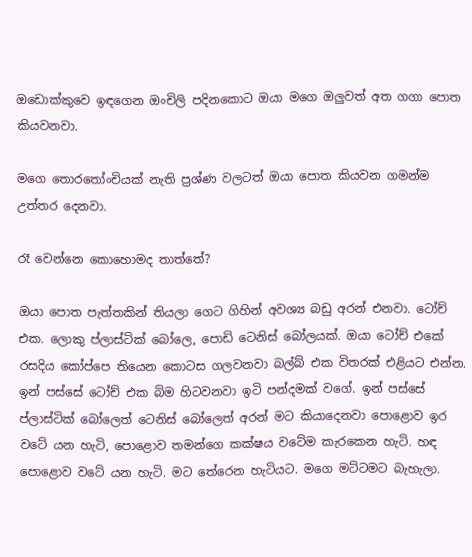ඔඩොක්කුවෙ ඉඳගෙන ඔංචිලි පදිනකොට ඔයා මගෙ ඔලුවත් අත ගගා පොත කියවනවා.

මගෙ තොර‍තෝංචියක් නැති ප්‍රශ්ණ වලටත් ඔයා පොත කියවන ගමන්ම උත්තර දෙනවා.

රෑ වෙන්නෙ කොහොමද තාත්තේ?

ඔයා පොත පැත්තකින් තියලා ගෙට ගිහින් අවශ්‍ය බඩු අරන් එනවා. ටෝච් එක. ලොකු ප්ලාස්ටික් බෝලෙ, පොඩි ටෙනිස් බෝලයක්. ඔයා ටෝච් එකේ රසදිය කෝප්පෙ තියෙන කොටස ගලවනවා බල්බ් එක විතරක් එළියට එන්න. ඉන් පස්සේ ටෝච් එක බිම හිටවනවා ඉටි පන්දමක් වගේ. ඉන් පස්සේ ප්ලාස්ටික් බෝලෙත් ටෙනිස් බෝලෙත් අරන් මට කියාදෙනවා පොළොව ඉර වටේ යන හැටි, පොළොව තමන්ගෙ කක්ෂය වටේම කැරකෙන හැටි. හඳ පොළොව වටේ යන හැටි. මට තේරෙන හැටියට. මගෙ මට්ටමට බැහැලා.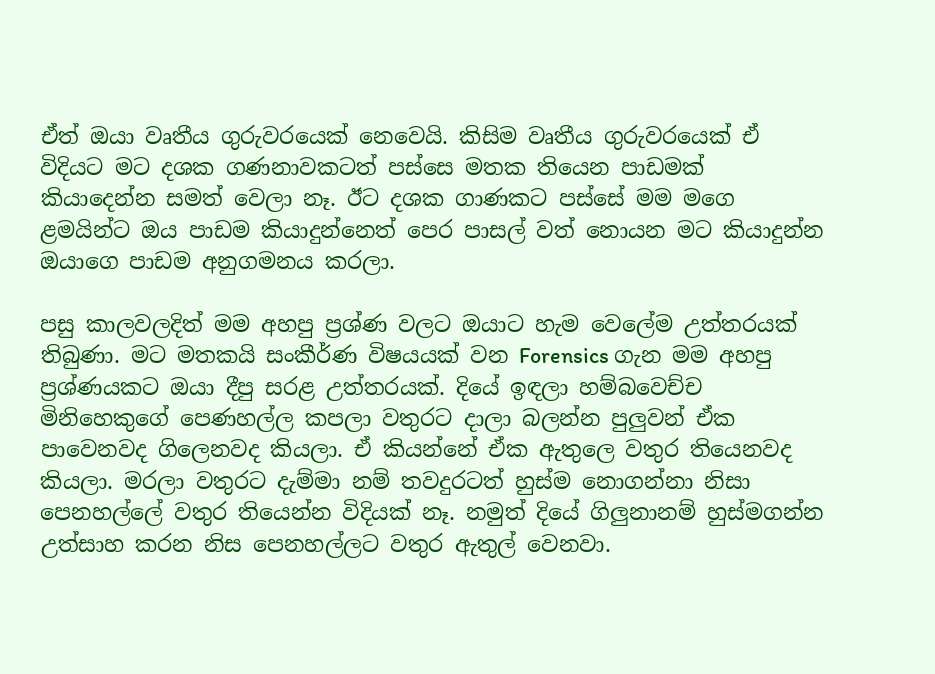ඒත් ඔයා වෘතීය ගුරුවරයෙක් නෙවෙයි. කිසිම වෘතීය ගුරුවරයෙක් ඒ විදියට මට දශක ගණනාවකටත් පස්සෙ මතක තියෙන පාඩමක් කියාදෙන්න සමත් වෙලා නෑ. ඊට දශක ගාණකට පස්සේ මම මගෙ ළමයින්ට ඔය පාඩම කියාදුන්නෙත් පෙර පාසල් වත් නොයන මට කියාදුන්න ඔයාගෙ පාඩම අනුගමනය කරලා.

පසු කාලවලදිත් මම අහපු ප්‍රශ්ණ වලට ඔයාට හැම වෙලේම උත්තරයක් තිබුණා. මට මතකයි සංකීර්ණ විෂයයක් වන Forensics ගැන මම අහපු ප්‍රශ්ණයකට ඔයා දීපු සරළ උත්තරයක්. දියේ ඉඳලා හම්බවෙච්ච මිනිහෙකුගේ පෙණහල්ල කපලා වතුරට දාලා බලන්න පුලුවන් ඒක පාවෙනවද ගිලෙනවද කියලා. ඒ කියන්නේ ඒක ඇතුලෙ වතුර තියෙනවද කියලා. මරලා වතුරට දැම්මා නම් තවදුරටත් හුස්ම නොගන්නා නිසා පෙනහල්ලේ වතුර තියෙන්න විදියක් නෑ. නමුත් දියේ ගිලුනානම් හුස්මගන්න උත්සාහ කරන නිස පෙනහල්ලට වතුර ඇතුල් වෙනවා.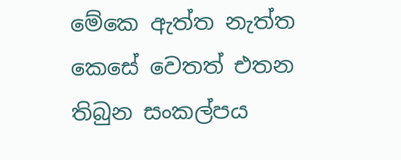මේකෙ ඇත්ත නැත්ත කෙසේ වෙතත් එතන තිබුන සංකල්පය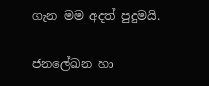ගැන මම අදත් පුදුමයි.

ජනලේඛන හා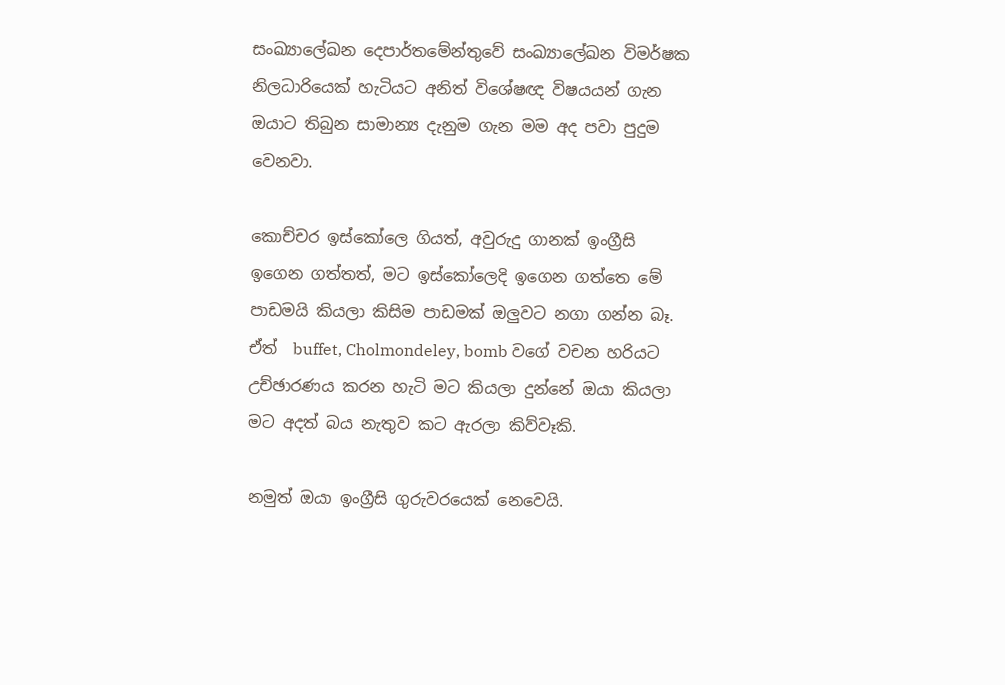සංඛ්‍යාලේඛන දෙපාර්තමේන්තුවේ සංඛ්‍යාලේඛන විමර්ෂක නිලධාරියෙක් හැටියට අනිත් විශේෂඥ විෂයයන් ගැන ඔයාට තිබුන සාමාන්‍ය දැනුම ගැන මම අද පවා පුදුම වෙනවා.

කොච්චර ඉස්කෝලෙ ගියත්, අවුරුදු ගානක් ඉංග්‍රීසි ඉගෙන ගත්තත්, මට ඉස්කෝලෙදි ඉගෙන ගත්තෙ මේ පාඩමයි කියලා කිසිම පාඩමක් ඔලුවට නගා ගන්න බෑ. ඒත්  buffet, Cholmondeley, bomb වගේ වචන හරියට උච්ඡාරණය කරන හැටි මට කියලා දුන්නේ ඔයා කියලා මට අදත් බය නැතුව කට ඇරලා කිව්වෑකි.

නමුත් ඔයා ඉංග්‍රීසි ගුරුවරයෙක් නෙවෙයි.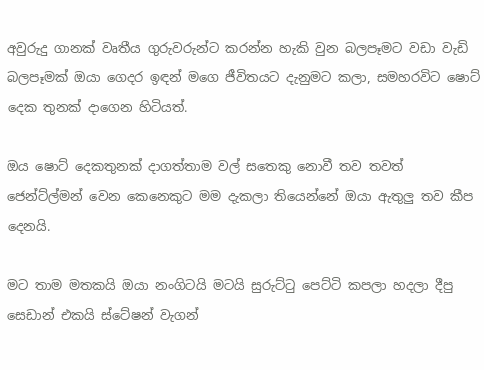අවුරුදු ගානක් වෘතීය ගුරුවරුන්ට කරන්න හැකි වුන බලපෑමට වඩා වැඩි බලපෑමක් ඔයා ගෙදර ඉඳන් මගෙ ජීවිතයට දැනුමට කලා, සමහරවිට ෂොට් දෙක තුනක් දාගෙන හිටියත්.

ඔය ෂොට් දෙකතුනක් දාගත්තාම වල් සතෙකු නොවී තව තවත් ජෙන්ට්ල්මන් වෙන කෙනෙකුට මම දැකලා තියෙන්නේ ඔයා ඇතුලු තව කීප දෙනයි.

මට තාම මතකයි ඔයා නංගිටයි මටයි සුරුට්‍ටු පෙට්ටි කපලා හදලා දීපු සෙඩාන් එකයි ස්ටේෂන් වැගන්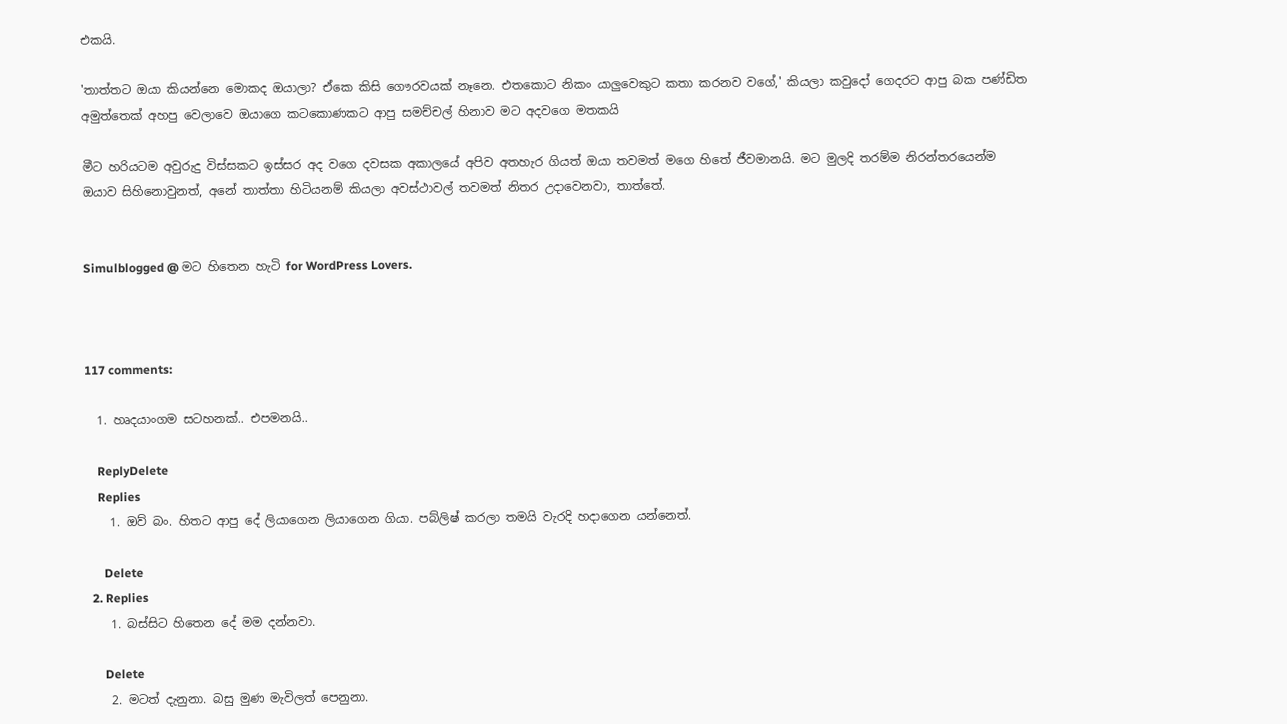එකයි.

'තාත්තට ඔයා කියන්නෙ මොකද ඔයාලා? ඒකෙ කිසි ගෞරවයක් නෑනෙ. එතකොට නිකං යාලුවෙකුට කතා කරනව වගේ,' කියලා කවුදෝ ගෙදරට ආපු බක පණ්ඩිත අමුත්තෙක් අහපු වෙලාවෙ ඔයාගෙ කටකොණකට ආපු සමච්චල් හිනාව මට අදවගෙ මතකයි

මීට හරියටම අවුරුදු විස්සකට ඉස්සර අද වගෙ දවසක අකාලයේ අපිව අතහැර ගියත් ඔයා තවමත් මගෙ හිතේ ජීවමානයි. මට මුලදි තරම්ම නිරන්තරයෙන්ම ඔයාව සිහිනොවුනත්, අනේ තාත්තා හිටියනම් කියලා අවස්ථාවල් තවමත් නිතර උදාවෙනවා, තාත්තේ.


Simulblogged @ මට හිතෙන හැටි for WordPress Lovers.



117 comments:

  1. හෘදයාංගම සටහනක්.. එපමනයි..

    ReplyDelete
    Replies
    1. ඔව් බං. හිතට ආපු දේ ලියාගෙන ලියාගෙන ගියා. පබ්ලිෂ් කරලා තමයි වැරදි හදාගෙන යන්නෙත්.

      Delete
  2. Replies
    1. බස්සිට හිතෙන දේ මම දන්නවා.

      Delete
    2. මටත් දැනුනා. බසු මුණ මැවිලත් පෙනුනා.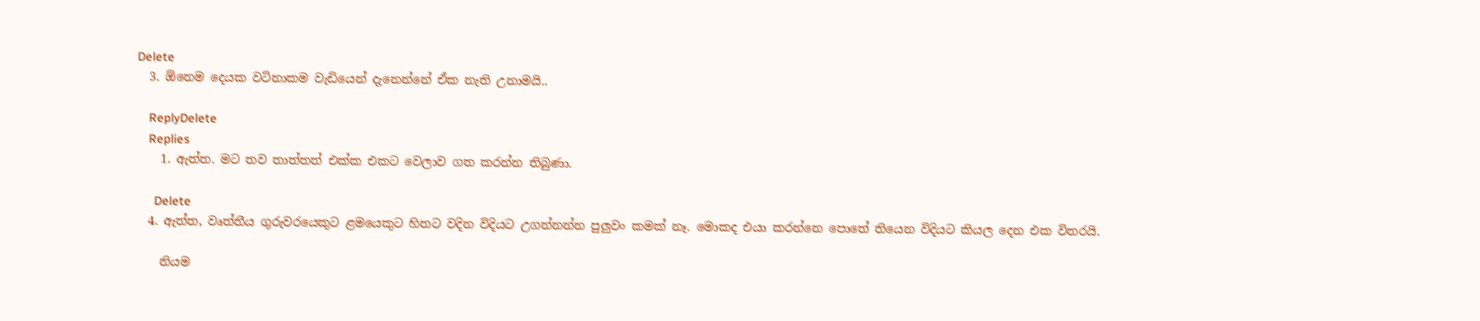Delete
  3. ඕනෙම දෙයක වටිනාකම වැඩියෙන් දැනෙන්නේ ඒක නැති උනාමයි..

    ReplyDelete
    Replies
    1. ඇත්ත. මට තව තාත්තත් එක්ක එකට වෙලාව ගත කරන්න තිබුණා.

      Delete
  4. ඇත්ත, වෘත්තීය ගුරුවරයෙකුට ළමයෙකුට හිතට වදින විදියට උගන්නන්න පුලුවං කමක් නෑ. මොකද එයා කරන්නෙ පොතේ තියෙන විදියට කියල දෙන එක විතරයි.

    නියම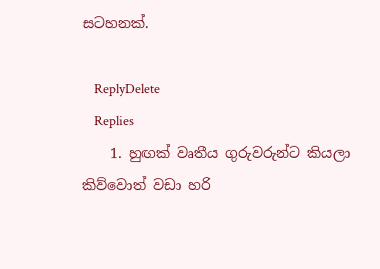සටහනක්.

    ReplyDelete
    Replies
    1. හුඟක් වෘතීය ගුරුවරුන්ට කියලා කිව්වොත් වඩා හරි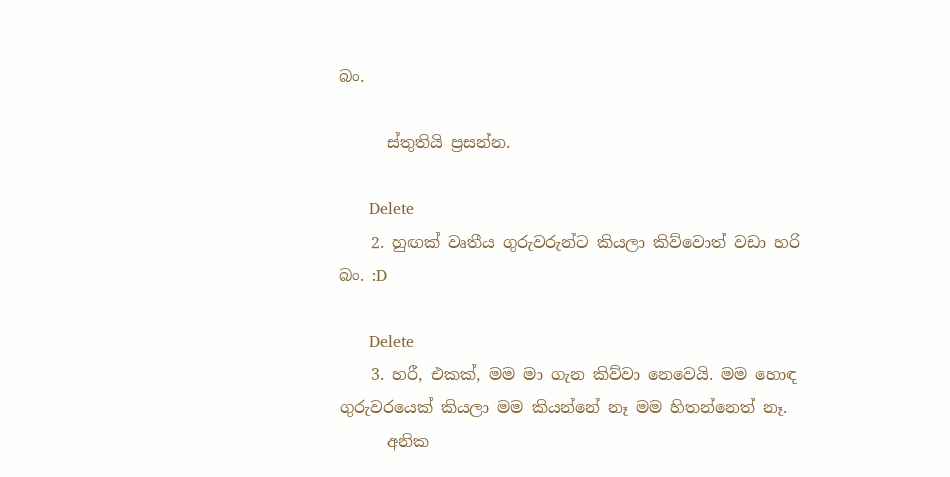බං.

      ස්තුතියි ප්‍රසන්න.

      Delete
    2. හුඟක් වෘතීය ගුරුවරුන්ට කියලා කිව්වොත් වඩා හරි බං. :D

      Delete
    3. හරී, එකක්, මම මා ගැන කිව්වා නෙවෙයි. මම හොඳ ගුරුවරයෙක් කියලා මම කියන්නේ නෑ මම හිතන්නෙත් නෑ.
      අනික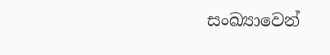සංඛ්‍යාවෙන්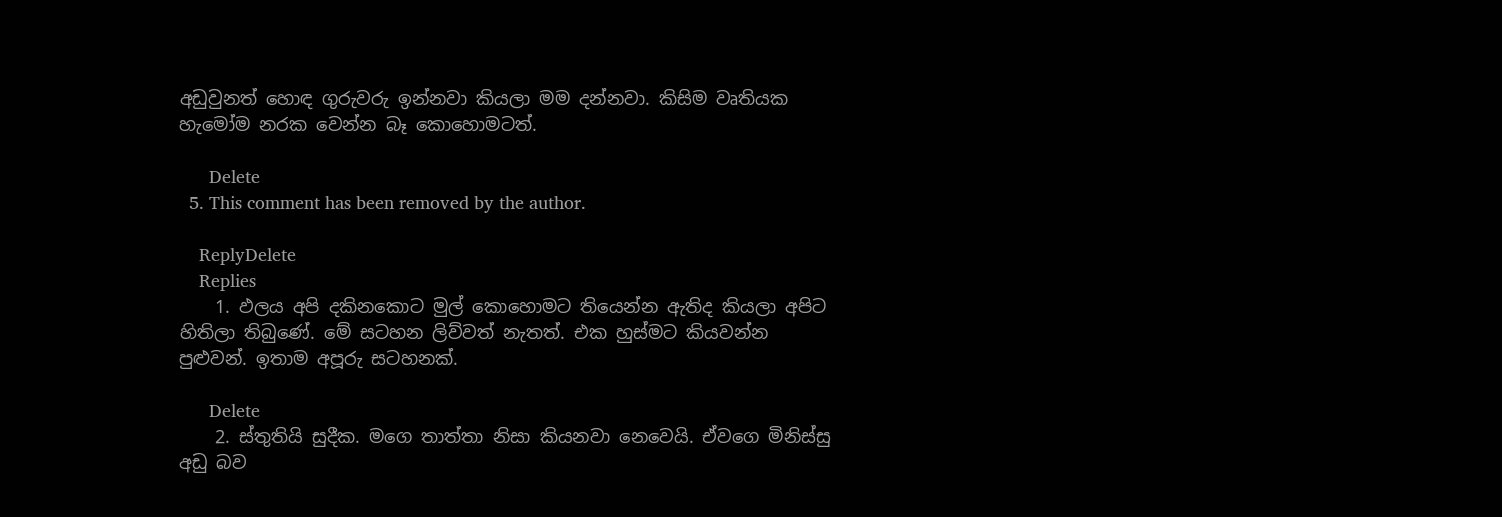අඩුවුනත් හොඳ ගුරුවරු ඉන්නවා කියලා මම දන්නවා. කිසිම වෘතියක හැමෝම නරක වෙන්න බෑ කොහොමටත්.

      Delete
  5. This comment has been removed by the author.

    ReplyDelete
    Replies
    1. ඵලය අපි දකිනකොට මුල් කොහොමට තියෙන්න ඇතිද කියලා අපිට හිතිලා තිබුණේ. මේ සටහන ලිව්වත් නැතත්. එක හුස්මට කියවන්න පුළුවන්. ඉතාම අපූරු සටහනක්.

      Delete
    2. ස්තුතියි සුදීක. මගෙ තාත්තා නිසා කියනවා නෙවෙයි. ඒවගෙ මිනිස්සු අඩු බව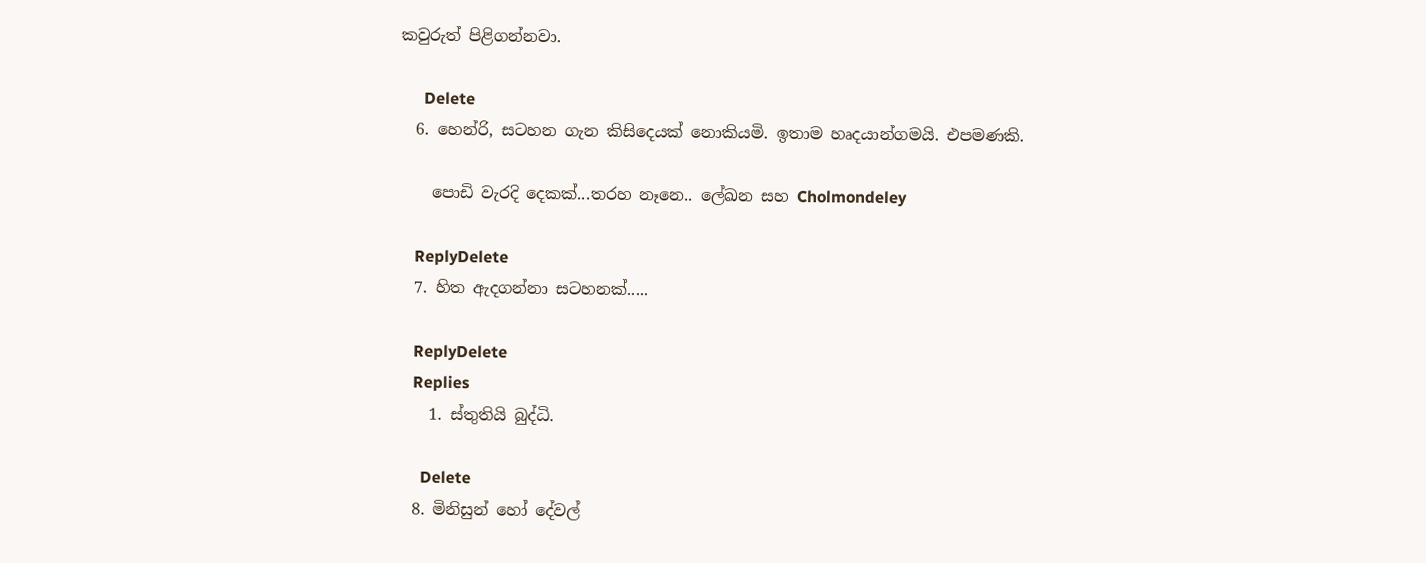කවුරුත් පිළිගන්නවා.

      Delete
  6. හෙන්රි, සටහන ගැන කිසිදෙයක් නොකියමි. ඉතාම හෘදයාන්ගමයි. එපමණකි.

    පොඩි වැරදි දෙකක්...තරහ නෑනෙ.. ලේඛන සහ Cholmondeley

    ReplyDelete
  7. හිත ඇදගන්නා සටහනක්.....

    ReplyDelete
    Replies
    1. ස්තුතියි බුද්ධි.

      Delete
  8. මිනිසුන් හෝ දේවල්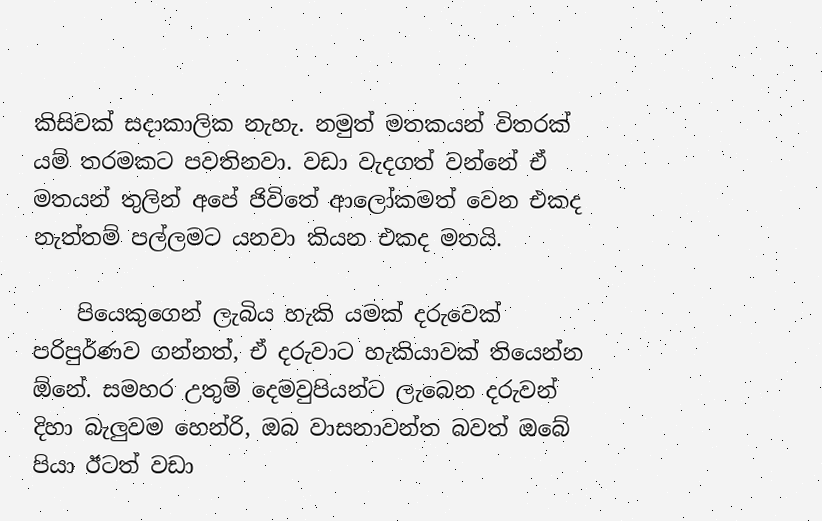කිසිවක් සදාකාලික නැහැ. නමුත් මතකයන් විතරක් යම් තරමකට පවතිනවා. වඩා වැදගත් වන්නේ ඒ මතයන් තුලින් අපේ ජිවිතේ ආලෝකමත් වෙන එකද නැත්තම් පල්ලමට යනවා කියන එකද මතයි.

    පියෙකුගෙන් ලැබිය හැකි යමක් දරුවෙක් පරිපුර්ණව ගන්නත්, ඒ දරුවාට හැකියාවක් තියෙන්න ඕනේ. සමහර උතුම් දෙමවුපියන්ට ලැබෙන දරුවන් දිහා බැලුවම හෙන්රි, ඔබ වාසනාවන්ත බවත් ඔබේ පියා ඊටත් වඩා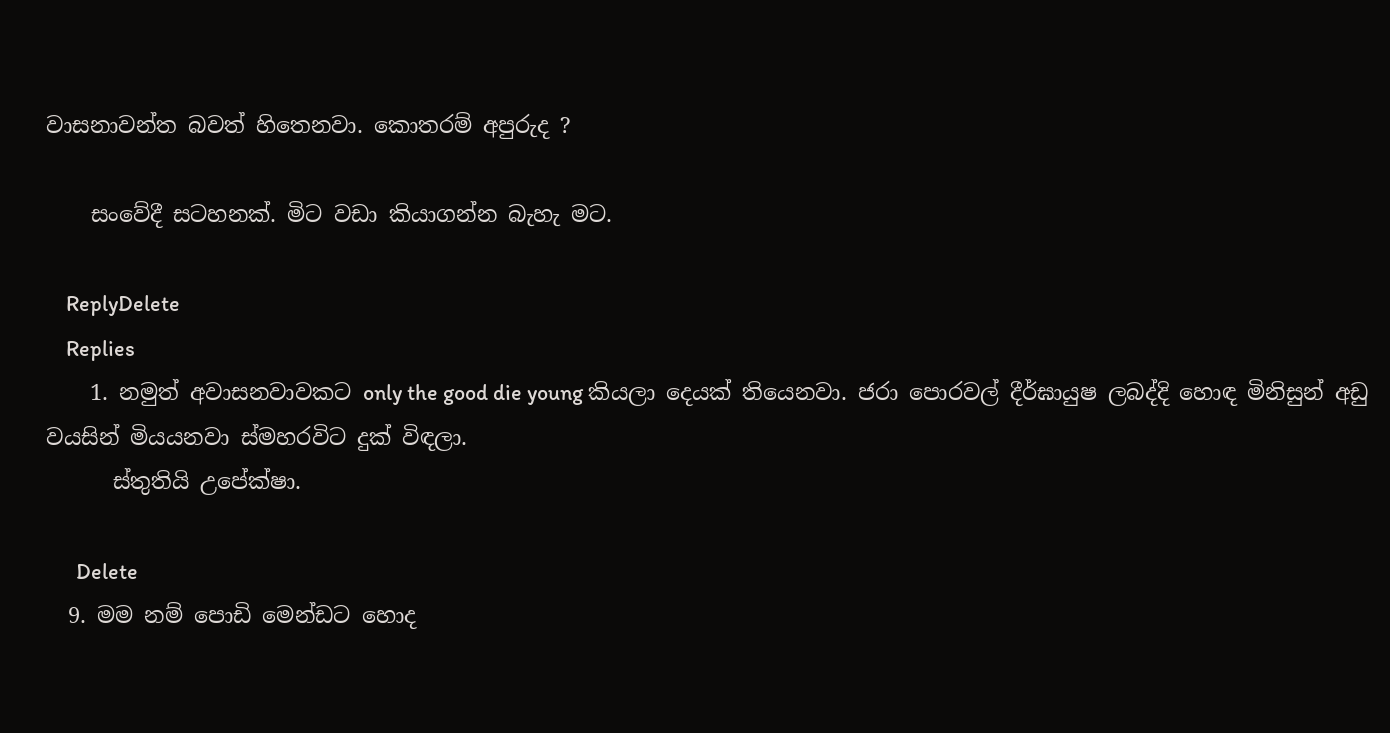වාසනාවන්ත බවත් හිතෙනවා. කොතරම් අපුරුද ?

    සංවේදී සටහනක්. මිට වඩා කියාගන්න බැහැ මට.

    ReplyDelete
    Replies
    1. නමුත් අවාසනවාවකට only the good die young කියලා දෙයක් තියෙනවා. ජරා පොරවල් දීර්ඝායුෂ ලබද්දි හොඳ මිනිසුන් අඩු වයසින් මියයනවා ස්මහරවිට දුක් විඳලා.
      ස්තුතියි උපේක්ෂා.

      Delete
  9. මම නම් පොඩි මෙන්ඩට හොද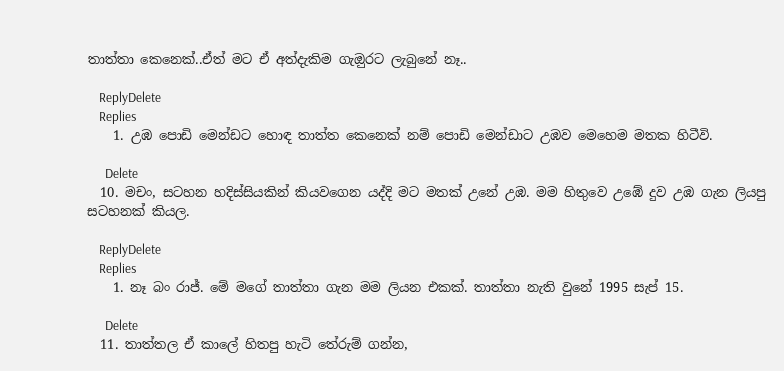තාත්තා කෙනෙක්..ඒත් මට ඒ අත්දැකිම ගැඔුරට ලැබුනේ නෑ..

    ReplyDelete
    Replies
    1. උඹ පොඩි මෙන්ඩට හොඳ තාත්ත කෙනෙක් නම් පොඩි මෙන්ඩාට උඹව මෙහෙම මතක හිටීවි.

      Delete
  10. මචං, සටහන හදිස්සියකින් කියවගෙන යද්දි මට මතක් උනේ උඹ. මම හිතුවෙ උඹේ දුව උඹ ගැන ලියපු සටහනක් කියල.

    ReplyDelete
    Replies
    1. නෑ බං රාජ්. මේ මගේ තාත්තා ගැන මම ලියන එකක්. තාත්තා නැති වුනේ 1995 සැප් 15.

      Delete
  11. තාත්තල ඒ කාලේ හිතපු හැටි තේරුම් ගන්න,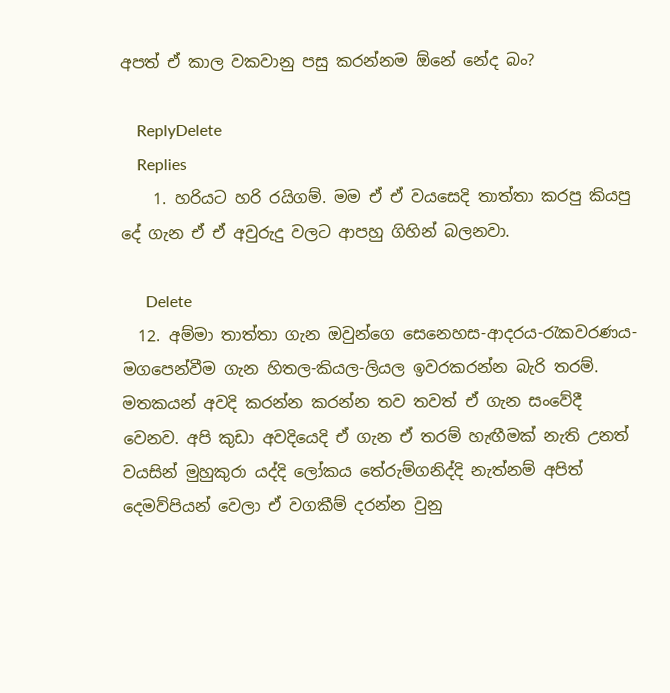අපත් ඒ කාල වකවානු පසු කරන්නම ඕනේ නේද බං?

    ReplyDelete
    Replies
    1. හරියට හරි රයිගම්. මම ඒ ඒ වයසෙදි තාත්තා කරපු කියපු දේ ගැන ඒ ඒ අවුරුදු වලට ආපහු ගිහින් බලනවා.

      Delete
  12. අම්මා තාත්තා ගැන ඔවුන්ගෙ සෙනෙහස-ආදරය-රැකවරණය-මගපෙන්වීම ගැන හිතල-කියල-ලියල ඉවරකරන්න බැරි තරම්. මතකයන් අවදි කරන්න කරන්න තව තවත් ඒ ගැන සංවේදී වෙනව. අපි කුඩා අවදියෙදි ඒ ගැන ඒ තරම් හැඟීමක් නැති උනත් වයසින් මුහුකුරා යද්දි ලෝකය තේරුම්ගනිද්දි නැත්නම් අපිත් දෙමව්පියන් වෙලා ඒ වගකීම් දරන්න වුනු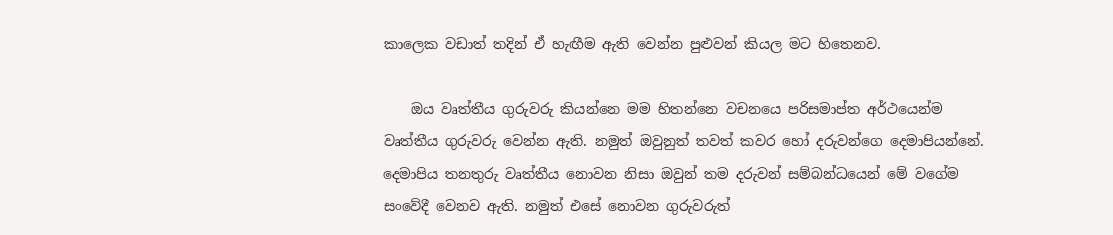කාලෙක වඩාත් තදින් ඒ හැඟීම ඇති වෙන්න පුළුවන් කියල මට හිතෙනව.

    ඔය වෘත්තීය ගුරුවරු කියන්නෙ මම හිතන්නෙ වචනයෙ පරිසමාප්ත අර්ථයෙන්ම වෘත්තීය ගුරුවරු වෙන්න ඇති. නමුත් ඔවුනුත් තවත් කවර හෝ දරුවන්ගෙ දෙමාපියන්නේ. දෙමාපිය තනතුරු වෘත්තීය නොවන නිසා ඔවුන් තම දරුවන් සම්බන්ධයෙන් මේ වගේම සංවේදී වෙනව ඇති. නමුත් එසේ නොවන ගුරුවරුත්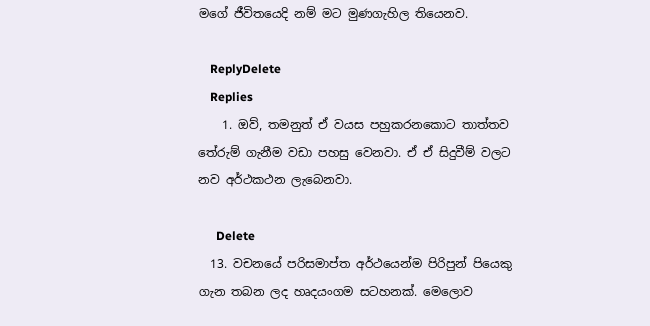මගේ ජීවිතයෙදි නම් මට මුණගැහිල තියෙනව.

    ReplyDelete
    Replies
    1. ඔව්, තමනුත් ඒ වයස පහුකරනකොට තාත්තව තේරුම් ගැනීම වඩා පහසු වෙනවා. ඒ ඒ සිදුවීම් වලට නව අර්ථකථන ලැබෙනවා.

      Delete
  13. වචනයේ පරිසමාප්ත අර්ථයෙන්ම පිරිපුන් පියෙකු ගැන තබන ලද හෘදයංගම සටහනක්. මෙලොව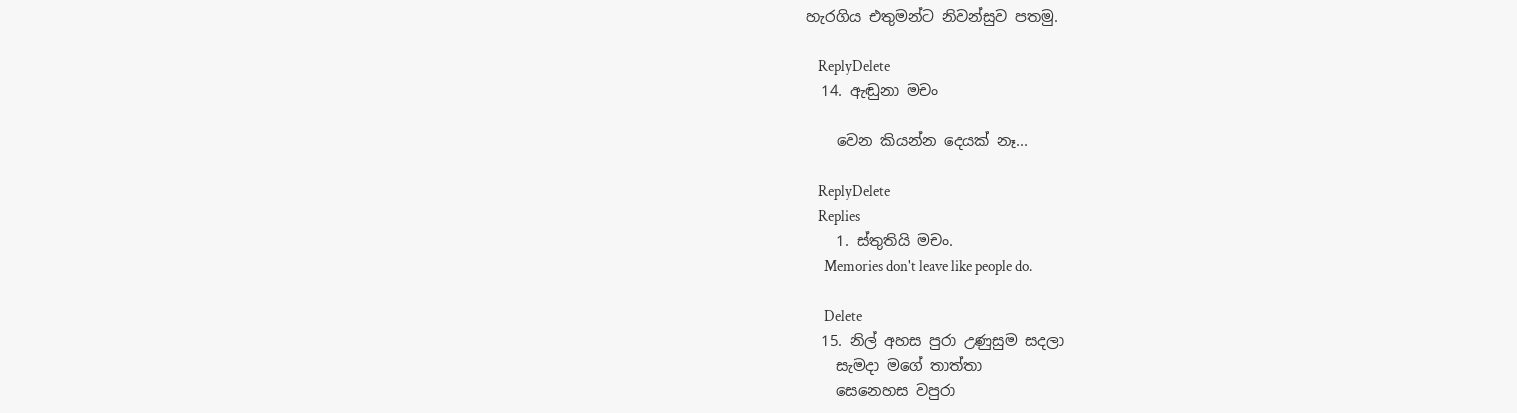හැරගිය එතුමන්ට නිවන්සුව පතමු.

    ReplyDelete
  14. ඇඬුනා මචං

    වෙන කියන්න දෙයක් නෑ...

    ReplyDelete
    Replies
    1. ස්තුතියි මචං.
      Memories don't leave like people do.

      Delete
  15. නිල් අහස පුරා උණුසුම සදලා
    සැමදා මගේ තාත්තා
    සෙනෙහස වපුරා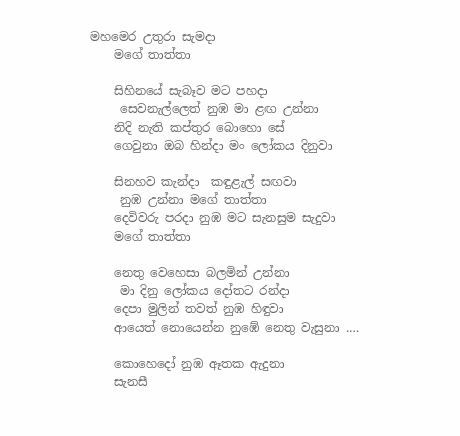මහමෙර උතුරා සැමදා
    මගේ තාත්තා

    සිහිනයේ සැබෑව මට පහදා
     සෙවනැල්ලෙත් නුඹ මා ළඟ උන්නා
    නිදි නැති කප්තුර බොහො සේ
    ගෙවුනා ඔබ හින්දා මං ලෝකය දිනුවා

    සිනහව කැන්දා  කඳුළැල් සඟවා
     නුඹ උන්නා මගේ තාත්තා
    දෙවිවරු පරදා නුඹ මට සැනසුම සැදුවා
    මගේ තාත්තා

    නෙතු වෙහෙසා බලමින් උන්නා
     මා දිනු ලෝකය දෝතට රන්දා
    දෙපා මුලින් තවත් නුඹ හිඳුවා
    ආයෙත් නොයෙන්න නුඹේ නෙතු වැසුනා .…

    කොහෙදෝ නුඹ ඈතක ඇදුනා
    සැනසී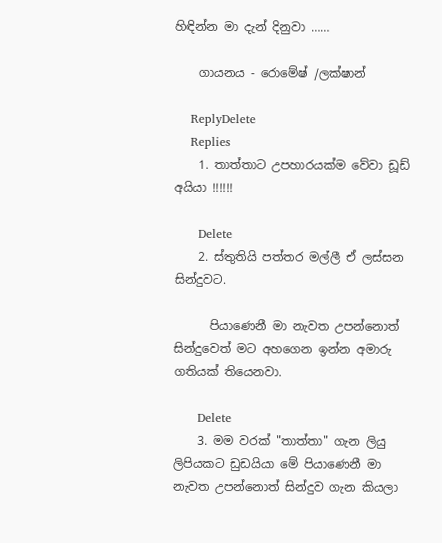හිඳින්න මා දැන් දිනුවා ……

    ගායනය - රොමේෂ් /ලක්ෂාන්

    ReplyDelete
    Replies
    1. තාත්තාට උපහාරයක්ම වේවා ඩූඩ් අයියා !!!!!!

      Delete
    2. ස්තුතියි පත්තර මල්ලී ඒ ලස්සන සින්දුවට.

      පියාණෙනී මා නැවත උපන්නොත් සින්දුවෙත් මට අහගෙන ඉන්න අමාරු ගතියක් තියෙනවා.

      Delete
    3. මම වරක් "තාත්තා" ගැන ලියු ලිපියකට ඩුඩයියා මේ පියාණෙනී මා නැවත උපන්නොත් සින්දුව ගැන කියලා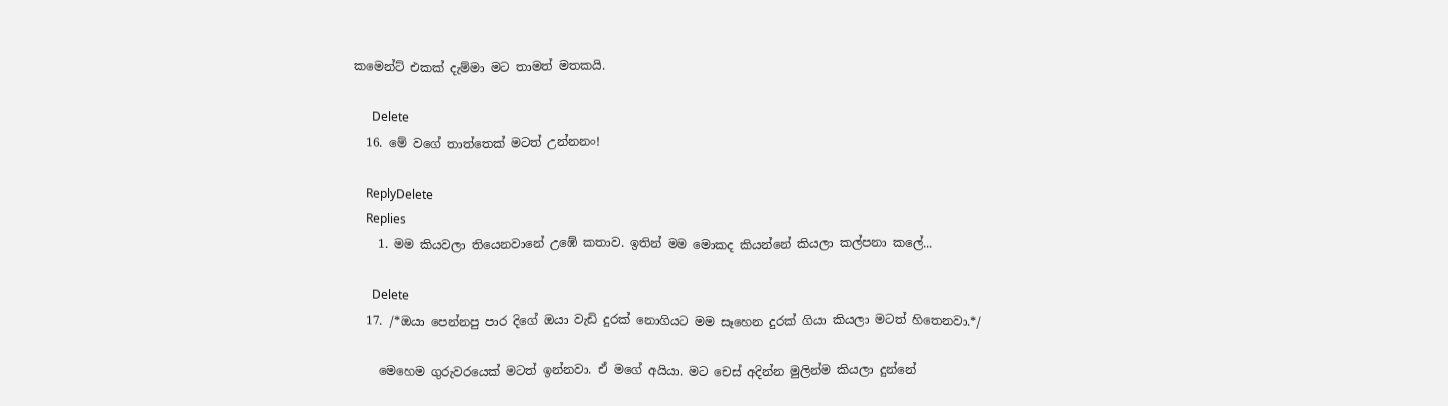කමෙන්ට් එකක් දැම්මා මට තාමත් මතකයි.

      Delete
  16. මේ වගේ තාත්තෙක් මටත් උන්නනං!

    ReplyDelete
    Replies
    1. මම කියවලා තියෙනවානේ උඹේ කතාව. ඉතින් මම මොකද කියන්නේ කියලා කල්පනා කලේ...

      Delete
  17. /*ඔයා පෙන්නපු පාර දිගේ ඔයා වැඩි දුරක් නොගියට මම සෑහෙන දුරක් ගියා කියලා මටත් හිතෙනවා.*/

    මෙහෙම ගුරුවරයෙක් මටත් ඉන්නවා. ඒ මගේ අයියා. මට චෙස් අදින්න මුලින්ම කියලා දුන්නේ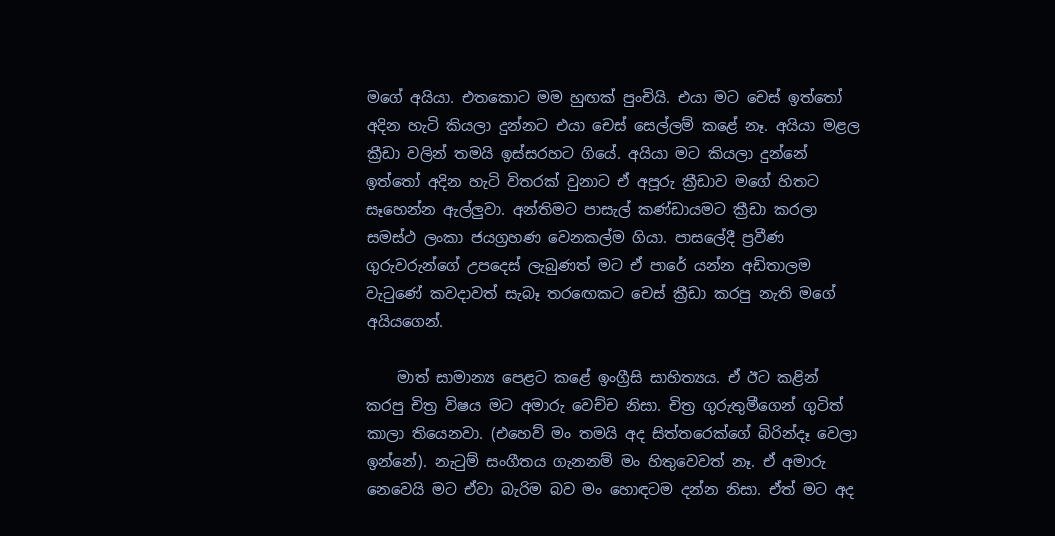මගේ අයියා. එතකොට මම හුඟක් පුංචියි. එයා මට චෙස් ඉත්තෝ අදින හැටි කියලා දුන්නට එයා චෙස් සෙල්ලම් කළේ නෑ. අයියා මළල ක්‍රීඩා වලින් තමයි ඉස්සරහට ගියේ. අයියා මට කියලා දුන්නේ ඉත්තෝ අදින හැටි විතරක් වුනාට ඒ අපූරු ක්‍රීඩාව මගේ හිතට සෑහෙන්න ඇල්ලුවා. අන්තිමට පාසැල් කණ්ඩායමට ක්‍රීඩා කරලා සමස්ථ ලංකා ජයග්‍රහණ වෙනකල්ම ගියා. පාසලේදී ප්‍රවීණ ගුරුවරුන්ගේ උපදෙස් ලැබුණත් මට ඒ පාරේ යන්න අඩිතාලම වැටුණේ කවදාවත් සැබෑ තරඟෙකට චෙස් ක්‍රීඩා කරපු නැති මගේ අයියගෙන්.

    මාත් සාමාන්‍ය පෙළට කළේ ඉංග්‍රීසි සාහිත්‍යය. ඒ ඊට කළින් කරපු චිත්‍ර විෂය මට අමාරු වෙච්ච නිසා. චිත්‍ර ගුරුතුමීගෙන් ගුටිත් කාලා තියෙනවා. (එහෙව් මං තමයි අද සිත්තරෙක්ගේ බිරින්දෑ වෙලා ඉන්නේ). නැටුම් සංගීතය ගැනනම් මං හිතුවෙවත් නෑ. ඒ අමාරු නෙවෙයි මට ඒවා බැරිම බව මං හොඳටම දන්න නිසා. ඒත් මට අද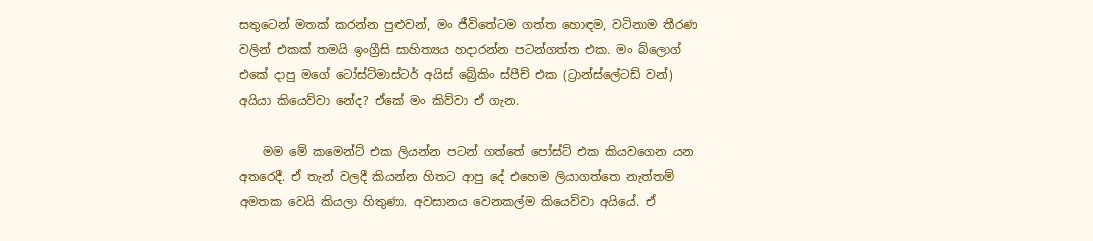සතුටෙන් මතක් කරන්න පුළුවන්, මං ජීවිතේටම ගත්ත හොඳම, වටිනාම තීරණ වලින් එකක් තමයි ඉංග්‍රීසි සාහිත්‍යය හදාරන්න පටන්ගත්ත එක. මං බ්ලොග් එකේ දාපු මගේ ටෝස්ට්මාස්ටර් අයිස් බ්‍රේකිං ස්පීච් එක (ට්‍රාන්ස්ලේටඩ් වන්) අයියා කියෙව්වා නේද? ඒකේ මං කිව්වා ඒ ගැන.

    මම මේ කමෙන්ට් එක ලියන්න පටන් ගත්තේ පෝස්ට් එක කියවගෙන යන අතරෙදී. ඒ තැන් වලදී කියන්න හිතට ආපු දේ එහෙම ලියාගත්තෙ නැත්තම් අමතක වෙයි කියලා හිතුණා. අවසානය වෙනකල්ම කියෙව්වා අයියේ. ඒ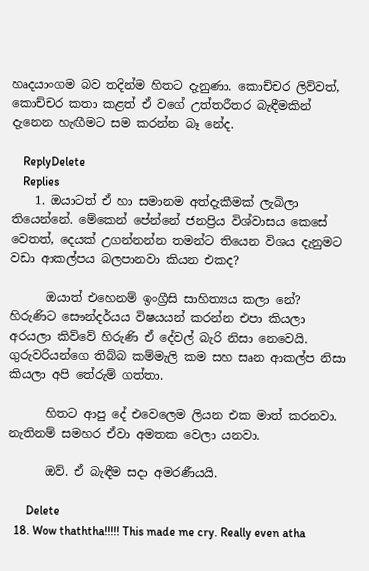හෘදයාංගම බව තදින්ම හිතට දැනුණා. කොච්චර ලිව්වත්, කොච්චර කතා කළත් ඒ වගේ උත්තරීතර බැඳීමකින් දැනෙන හැඟීමට සම කරන්න බෑ නේද.

    ReplyDelete
    Replies
    1. ඔයාටත් ඒ හා සමානම අත්දැකීමක් ලැබිලා තියෙන්නේ. මේකෙන් පේන්නේ ජනප්‍රිය විශ්වාසය කෙසේ වෙතත්, දෙයක් උගන්නන්න තමන්ට තියෙන විශය දැනුමට වඩා ආකල්පය බලපානවා කියන එකද?

      ඔයාත් එහෙනම් ඉංග්‍රීසි සාහිත්‍යය කලා නේ? හිරුණිට සෞන්දර්යය විෂයයන් කරන්න එපා කියලා අරයලා කිව්වේ හිරුණි ඒ දේවල් බැරි නිසා නෙවෙයි. ගුරුවරියන්ගෙ තිබ්බ කම්මැලි කම සහ සෘන ආකල්ප නිසා කියලා අපි තේරුම් ගත්තා.

      හිතට ආපු දේ එවෙලෙම ලියන එක මාත් කරනවා. නැතිනම් සමහර ඒවා අමතක වෙලා යනවා.

      ඔව්. ඒ බැඳීම සදා අමරණීයයි.

      Delete
  18. Wow thaththa!!!!! This made me cry. Really even atha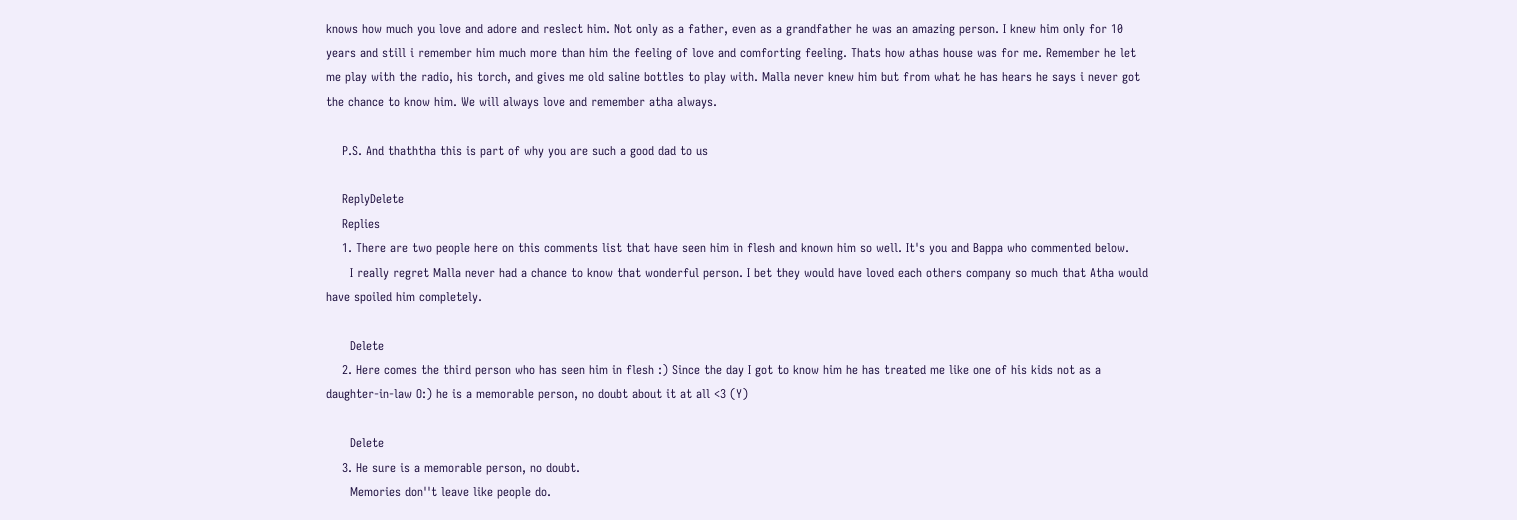knows how much you love and adore and reslect him. Not only as a father, even as a grandfather he was an amazing person. I knew him only for 10 years and still i remember him much more than him the feeling of love and comforting feeling. Thats how athas house was for me. Remember he let me play with the radio, his torch, and gives me old saline bottles to play with. Malla never knew him but from what he has hears he says i never got the chance to know him. We will always love and remember atha always.

    P.S. And thaththa this is part of why you are such a good dad to us

    ReplyDelete
    Replies
    1. There are two people here on this comments list that have seen him in flesh and known him so well. It's you and Bappa who commented below.
      I really regret Malla never had a chance to know that wonderful person. I bet they would have loved each others company so much that Atha would have spoiled him completely.

      Delete
    2. Here comes the third person who has seen him in flesh :) Since the day I got to know him he has treated me like one of his kids not as a daughter-in-law O:) he is a memorable person, no doubt about it at all <3 (Y)

      Delete
    3. He sure is a memorable person, no doubt.
      Memories don''t leave like people do.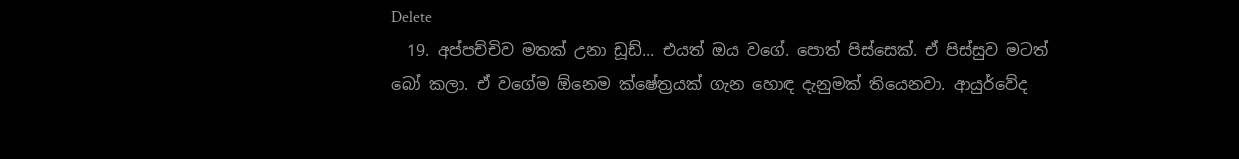Delete
  19. අප්පච්චිව මතක් උනා ඩූඩ්... එයත් ඔය වගේ. පොත් පිස්සෙක්. ඒ පිස්සුව මටත් බෝ කලා. ඒ වගේම ඕනෙම ක්ෂේත්‍රයක් ගැන හොඳ දැනුමක් තියෙනවා. ආයුර්වේද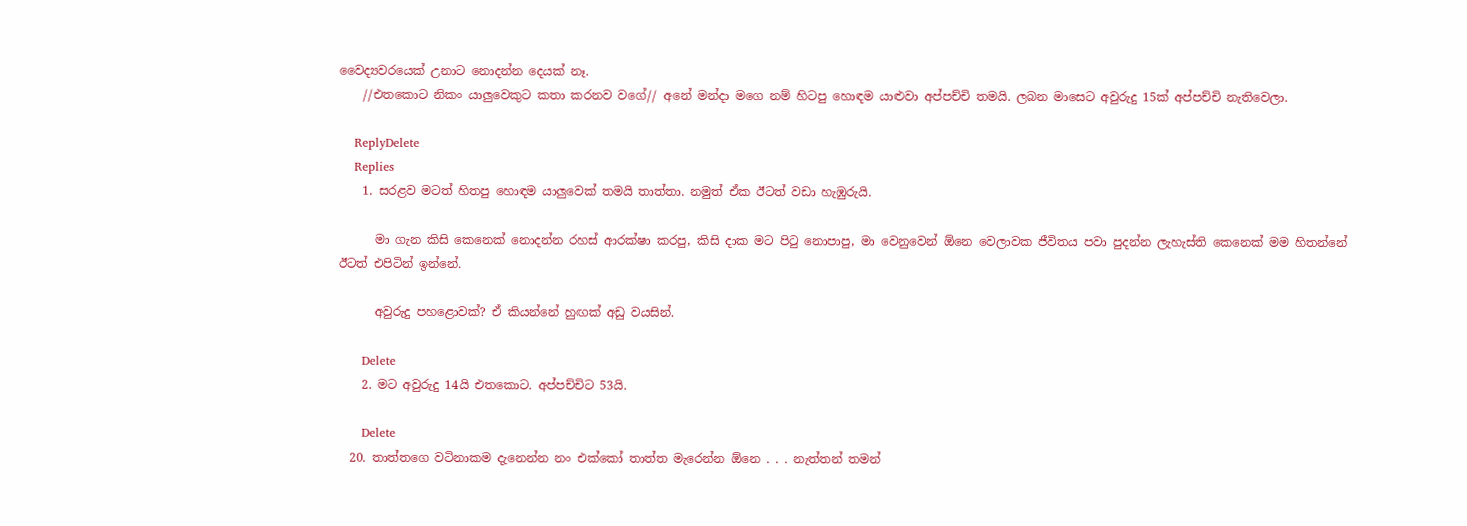වෛද්‍යවරයෙක් උනාට නොදන්න දෙයක් නෑ.
    //එතකොට නිකං යාලුවෙකුට කතා කරනව වගේ// අනේ මන්දා මගෙ නම් හිටපු හොඳම යාළුවා අප්පච්චි තමයි. ලබන මාසෙට අවුරුදු 15ක් අප්පච්චි නැතිවෙලා.

    ReplyDelete
    Replies
    1. සරළව මටත් හිතපු හොඳම යාලුවෙක් තමයි තාත්තා. නමුත් ඒක ඊටත් වඩා හැඹුරුයි.

      මා ගැන කිසි කෙනෙක් නොදන්න රහස් ආරක්ෂා කරපු, කිසි දාක මට පි‍ටු නොපාපු, මා වෙනුවෙන් ඕනෙ වෙලාවක ජීවිතය පවා පුදන්න ලැහැස්ති කෙනෙක් මම හිතන්නේ ඊටත් එපිටින් ඉන්නේ.

      අවුරුදු පහළොවක්? ඒ කියන්නේ හුඟක් අඩු වයසින්.

      Delete
    2. මට අවුරුදු 14යි එතකොට. අප්පච්චිට 53යි.

      Delete
  20. තාත්තගෙ වටිනාකම දැනෙන්න නං එක්කෝ තාත්ත මැරෙන්න ඕනෙ . . . නැත්තන් තමන්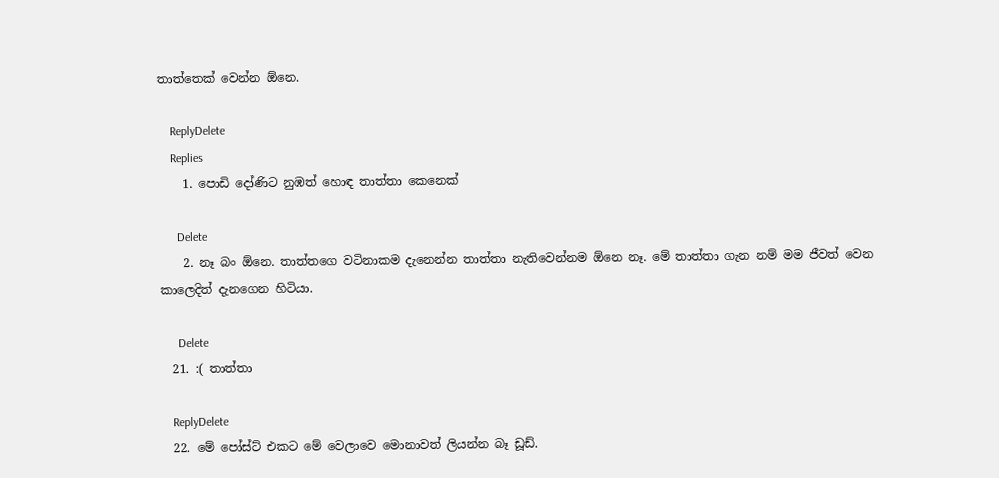තාත්තෙක් වෙන්න ඕනෙ.

    ReplyDelete
    Replies
    1. පොඩි දෝණිට නුඹත් හොඳ තාත්තා කෙනෙක්

      Delete
    2. නෑ බං ඕනෙ. තාත්තගෙ වටිනාකම දැනෙන්න තාත්තා නැතිවෙන්නම ඕනෙ නෑ. මේ තාත්තා ගැන නම් මම ජීවත් වෙන කාලෙදිත් දැනගෙන හිටියා.

      Delete
  21. :( තාත්තා

    ReplyDelete
  22. මේ පෝස්ට් එකට මේ වෙලාවෙ මොනාවත් ලියන්න බෑ ඩූඩ්.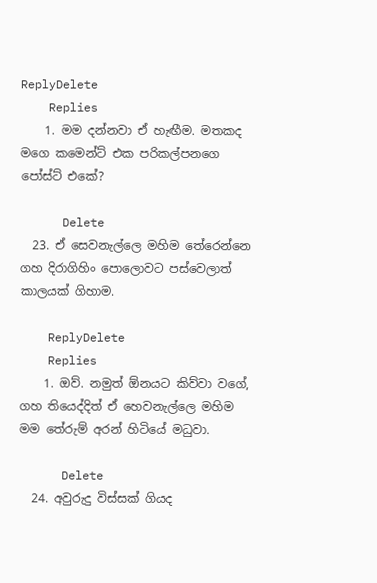ReplyDelete
    Replies
    1. මම දන්නවා ඒ හැඟීම. මතකද මගෙ කමෙන්ට් එක පරිකල්පනගෙ පෝස්ට් එකේ?

      Delete
  23. ඒ සෙවනැල්ලෙ මහිම තේරෙන්නෙ ගහ දිරාගිහිං පොලොවට පස්වෙලාත් කාලයක් ගිහාම.

    ReplyDelete
    Replies
    1. ඔව්. නමුත් ඕනයට කිව්වා වගේ, ගහ තියෙද්දිත් ඒ හෙවනැල්ලෙ මහිම මම තේරුම් අරන් හිටියේ මධුවා.

      Delete
  24. අවුරුදු විස්සක් ගියද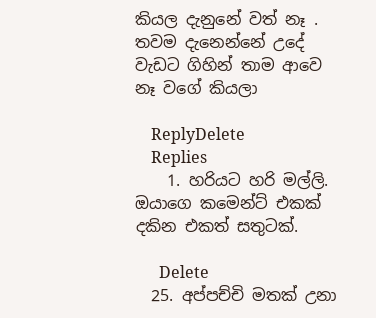කියල දැනුනේ වත් නෑ . තවම දැනෙන්නේ උදේ වැඩට ගිහින් තාම ආවෙ නෑ වගේ කියලා

    ReplyDelete
    Replies
    1. හරියට හරි මල්ලි. ඔයාගෙ කමෙන්ට් එකක් දකින එකත් සතුටක්.

      Delete
  25. අප්පච්චි මතක් උනා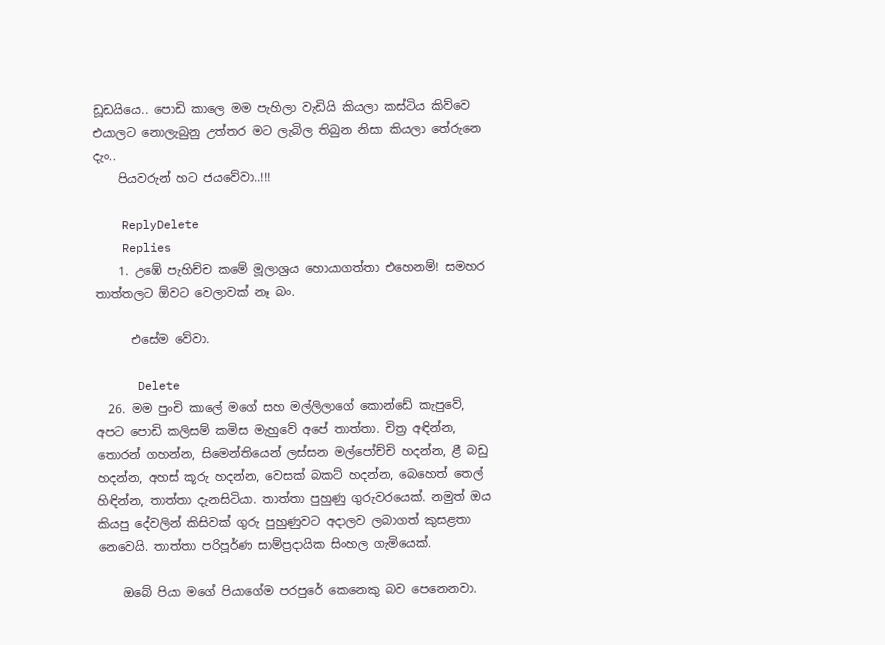ඩූඩයියෙ.. පොඩි කාලෙ මම පැහිලා වැඩියි කියලා කස්ටිය කිව්වෙ එයාලට නොලැබුනු උත්තර මට ලැබිල තිබුන නිසා කියලා තේරුනෙ දැං..
    පියවරුන් හට ජයවේවා..!!!

    ReplyDelete
    Replies
    1. උඹේ පැහිච්ච කමේ මූලාශ්‍රය හොයාගත්තා එහෙනම්! සමහර තාත්තලට ඕවට වෙලාවක් නෑ බං.

      එසේම වේවා.

      Delete
  26. මම පුංචි කාලේ මගේ සහ මල්ලිලාගේ කොන්ඩේ කැපුවේ, අපට පොඩි කලිසම් කමිස මැහුවේ අපේ තාත්තා. චිත්‍ර අඳින්න, තොරන් ගහන්න, සිමෙන්තියෙන් ලස්සන මල්පෝච්චි හදන්න, ළී බඩු හදන්න, අහස් කූරු හදන්න, වෙසක් බකට් හදන්න, බෙහෙත් තෙල් හිඳින්න, තාත්තා දැනසිටියා. තාත්තා පුහුණු ගුරුවරයෙක්. නමුත් ඔය කියපු දේවලින් කිසිවක් ගුරු පුහුණුවට අදාලව ලබාගත් කුසළතා නෙවෙයි. තාත්තා පරිපූර්ණ සාම්ප්‍රදායික සිංහල ගැමියෙක්.

    ඔබේ පියා මගේ පියාගේම පරපුරේ කෙනෙකු බව පෙනෙනවා.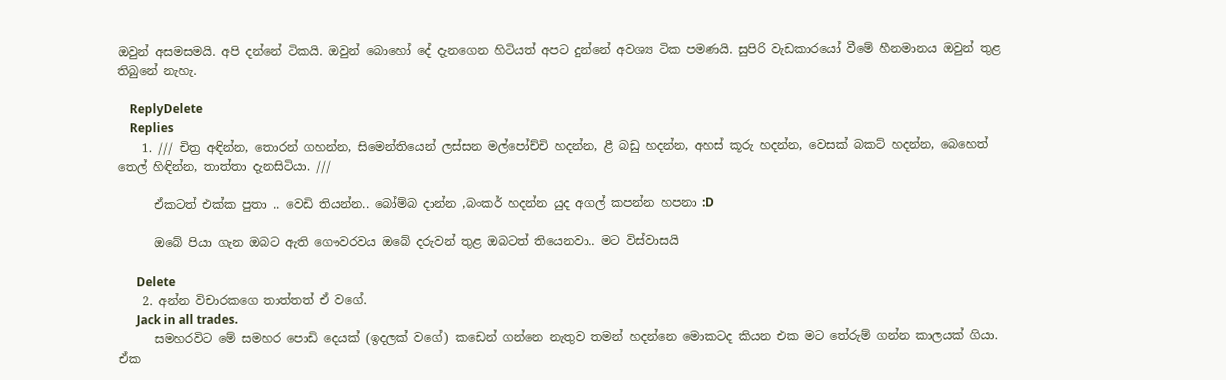ඔවුන් අසමසමයි. අපි දන්නේ ටිකයි. ඔවුන් බොහෝ දේ දැනගෙන හිටියත් අපට දුන්නේ අවශ්‍ය ටික පමණයි. සුපිරි වැඩකාරයෝ වීමේ හීනමානය ඔවුන් තුළ තිබුනේ නැහැ.

    ReplyDelete
    Replies
    1. /// චිත්‍ර අඳින්න, තොරන් ගහන්න, සිමෙන්තියෙන් ලස්සන මල්පෝච්චි හදන්න, ළී බඩු හදන්න, අහස් කූරු හදන්න, වෙසක් බකට් හදන්න, බෙහෙත් තෙල් හිඳින්න, තාත්තා දැනසිටියා. ///

      ඒකටත් එක්ක පුතා .. වෙඩි තියන්න.. බෝම්බ දාන්න ,බංකර් හදන්න යුද අගල් කපන්න හපනා :D

      ඔබේ පියා ගැන ඔබට ඇති ගෞවරවය ඔබේ දරුවන් තුළ ඔබටත් තියෙනවා.. මට විස්වාසයි

      Delete
    2. අන්න විචාරකගෙ තාත්තත් ඒ වගේ.
      Jack in all trades.
      සමහරවිට මේ සමහර පොඩි දෙයක් (ඉදලක් වගේ) කඩෙන් ගන්නෙ නැතුව තමන් හදන්නෙ මොකටද කියන එක මට තේරුම් ගන්න කාලයක් ගියා. ඒක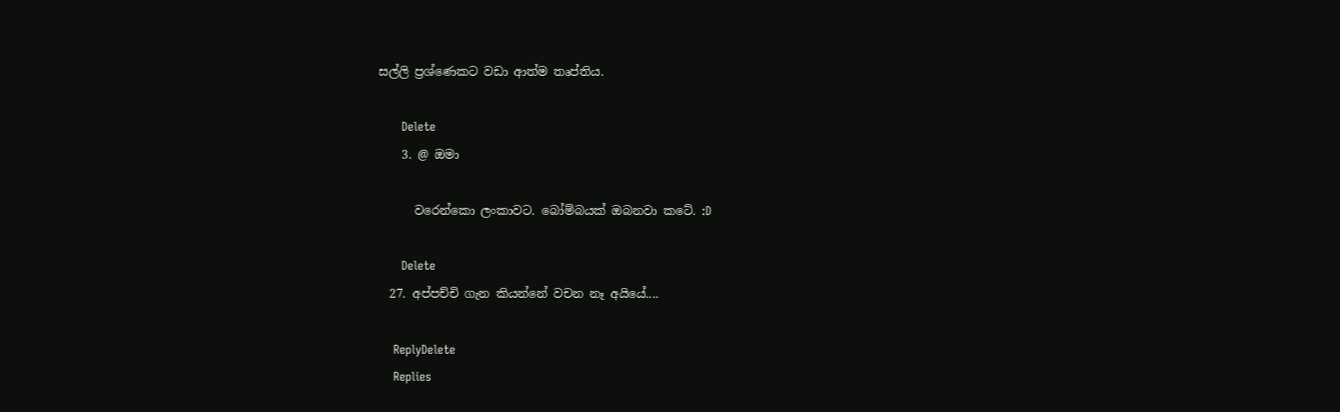සල්ලි ප්‍රශ්ණෙකට වඩා ආත්ම තෘප්තිය.

      Delete
    3. @ ඔමා

      වරෙන්කො ලංකාවට. බෝම්බයක් ඔබනවා කටේ. :D

      Delete
  27. අප්පච්චි ගැන කියන්නේ වචන නෑ අයියේ....

    ReplyDelete
    Replies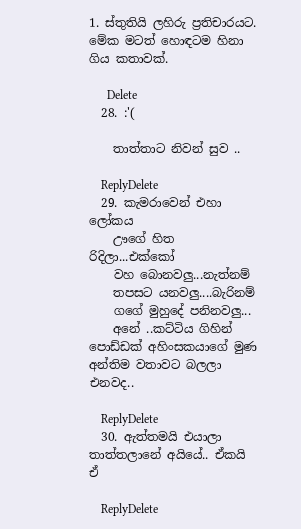1. ස්තුතියි ලහිරු ප්‍රතිචාරයට. මේක මටත් හොඳටම හිනා ගිය කතාවක්.

      Delete
  28. :'(

    තාත්තාට නිවන් සුව ..

    ReplyDelete
  29. කැමරාවෙන් එහා ලෝකය
    ඌගේ හිත රිදිලා...එක්කෝ
    වහ බොනවලු...නැත්නම්
    තපසට යනවලු....බැරිනම්
    ගගේ මුහුදේ පනිනවලු...
    අනේ ..කට්ටිය ගිහින් පොඩ්ඩක් අහිංසකයාගේ මුණ අන්තිම වතාවට බලලා එනවද..

    ReplyDelete
  30. ඇත්තමයි එයාලා තාත්තලානේ අයියේ.. ඒකයි ඒ

    ReplyDelete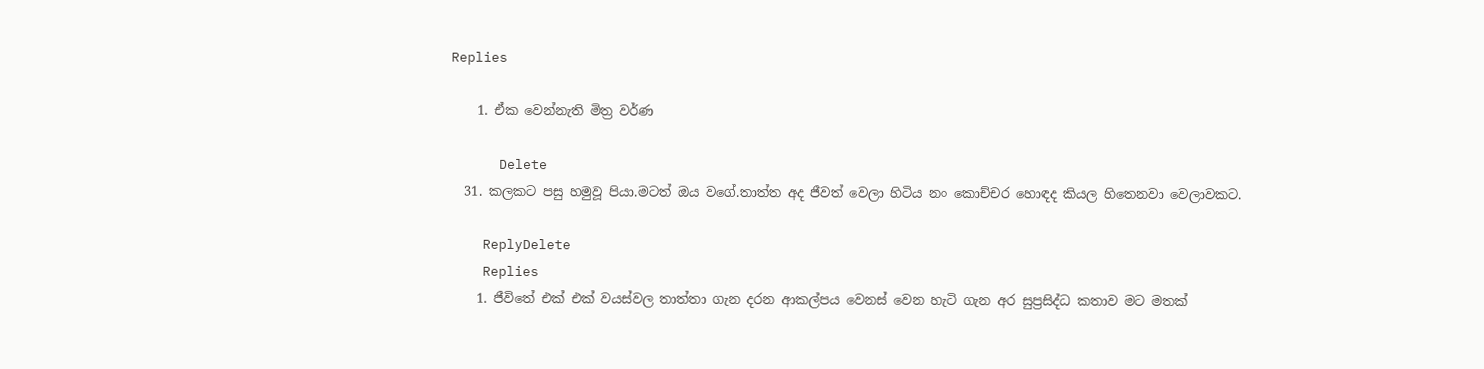Replies

    1. ඒක වෙන්නැති මිත්‍ර වර්ණ

      Delete
  31. කලකට පසු හමුවූ පියා.මටත් ඔය වගේ.තාත්ත අද ජීවත් වෙලා හිටිය නං කොච්චර හොඳද කියල හිතෙනවා වෙලාවකට.

    ReplyDelete
    Replies
    1. ජීවිතේ එක් එක් වයස්වල තාත්තා ගැන දරන ආකල්පය වෙනස් වෙන හැටි ගැන අර සුප්‍රසිද්ධ කතාව මට මතක්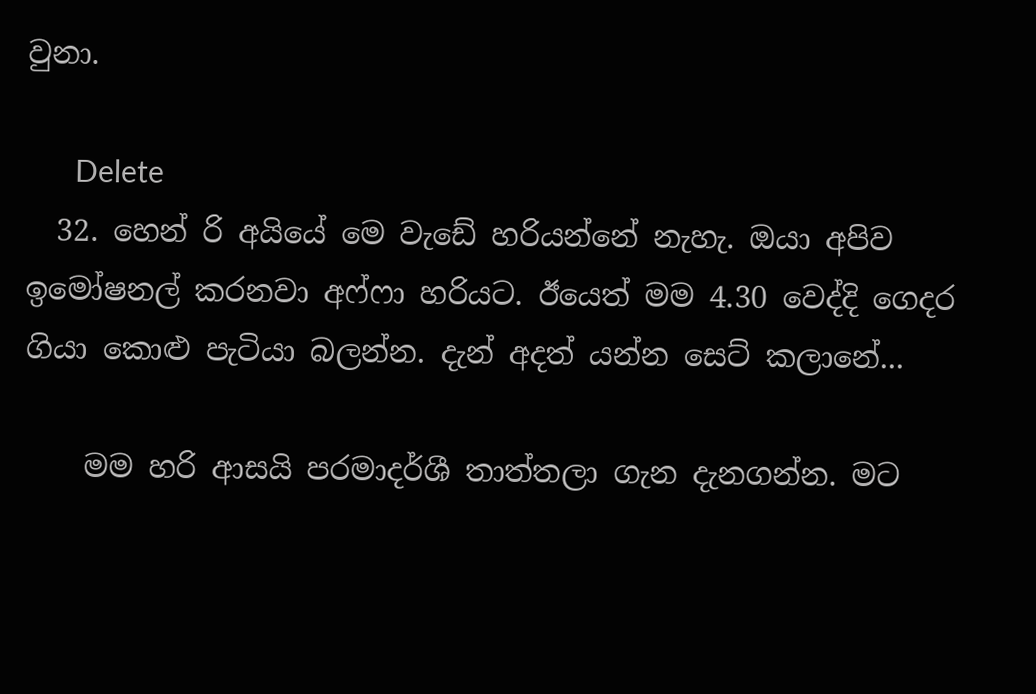වුනා.

      Delete
  32. හෙන් රි අයියේ මෙ වැඩේ හරියන්නේ නැහැ. ඔයා අපිව ඉමෝෂනල් කරනවා අෆ්ෆා හරියට. ඊයෙත් මම 4.30 වෙද්දි ගෙදර ගියා කොළු පැටියා බලන්න. දැන් අදත් යන්න සෙට් කලානේ...

    මම හරි ආසයි පරමාදර්ශී තාත්තලා ගැන දැනගන්න. මට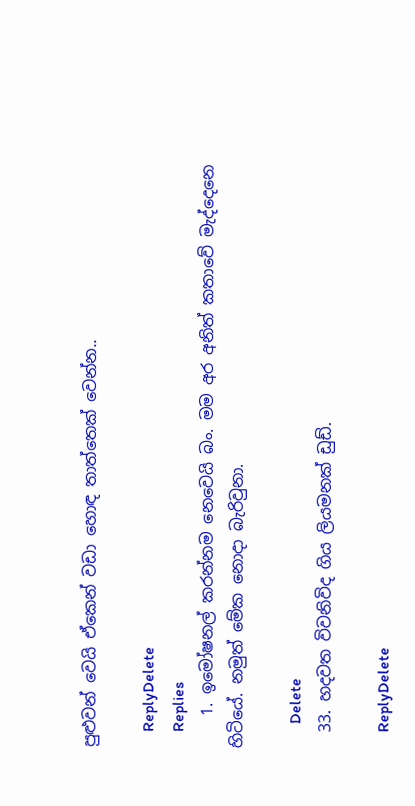පුළුවන් වෙයි ඒකෙන් වඩා හොඳ තාත්තෙක් වෙන්න..

    ReplyDelete
    Replies
    1. ඉමෝෂනල් කරන්නම නෙවෙයි බං. මම අර අනිත් කතාවේ මැද්දෙනෙ හිටියේ. නමුත් මේක නොදා බැරිවුනා.

      Delete
  33. හදවත විවනිවිද ගිය ලියමනක් ඩුඩ්.

    ReplyDelete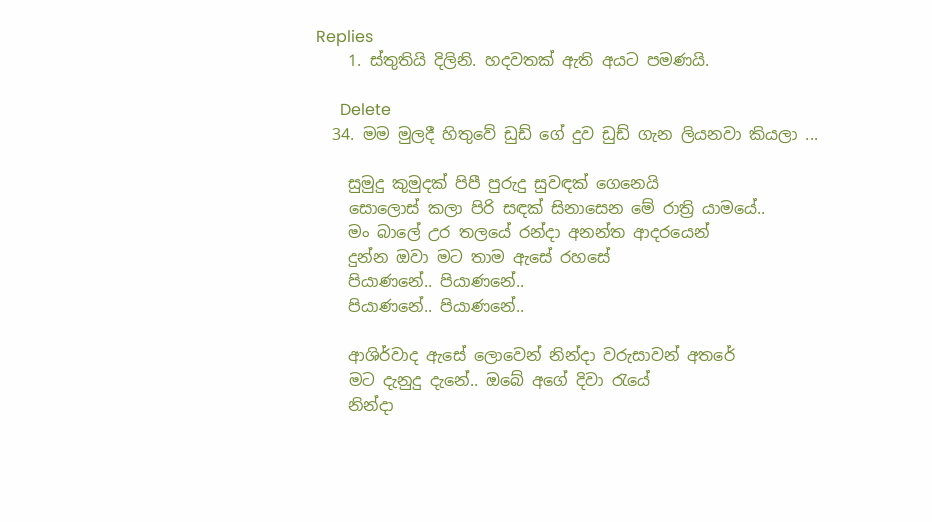Replies
    1. ස්තුතියි දිලිනි. හදවතක් ඇති අයට පමණයි.

      Delete
  34. මම මුලදී හිතුවේ ඩුඩ් ගේ දුව ඩුඩ් ගැන ලියනවා කියලා ...

    සුමුදු කුමුදක් පිපී පුරුදු සුවඳක් ගෙනෙයි
    සොලොස් කලා පිරි සඳක් සිනාසෙන මේ රාත්‍රි යාමයේ..
    මං බාලේ උර තලයේ රන්දා අනන්ත ආදරයෙන්
    දුන්න ඔවා මට තාම ඇසේ රහසේ
    පියාණනේ.. පියාණනේ..
    පියාණනේ.. පියාණනේ..

    ආශිර්වාද ඇසේ ලොවෙන් නින්දා වරුසාවන් අතරේ
    මට දැනුදු දැනේ.. ඔබේ අගේ දිවා ‍රැයේ
    නින්දා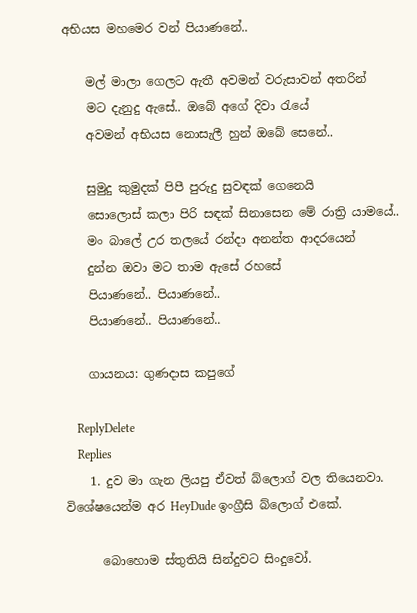අභියස මහමෙර වන් පියාණනේ..

    මල් මාලා ගෙලට ඇතී අවමන් වරුසාවන් අතරින්
    මට දැනුදු ඇසේ.. ඔබේ අගේ දිවා ‍රැයේ
    අවමන් අභියස නොසැලී හුන් ඔබේ සෙනේ..

    සුමුදු කුමුදක් පිපී පුරුදු සුවඳක් ගෙනෙයි
    සොලොස් කලා පිරි සඳක් සිනාසෙන මේ රාත්‍රි යාමයේ..
    මං බාලේ උර තලයේ රන්දා අනන්ත ආදරයෙන්
    දුන්න ඔවා මට තාම ඇසේ රහසේ
    පියාණනේ.. පියාණනේ..
    පියාණනේ.. පියාණනේ..

    ගායනය: ගුණදාස කපුගේ

    ReplyDelete
    Replies
    1. දුව මා ගැන ලියපු ඒවත් බ්ලොග් වල තියෙනවා. විශේෂයෙන්ම අර HeyDude ඉංග්‍රීසි බ්ලොග් එකේ.

      බොහොම ස්තුතියි සින්දුවට සිංදුවෝ.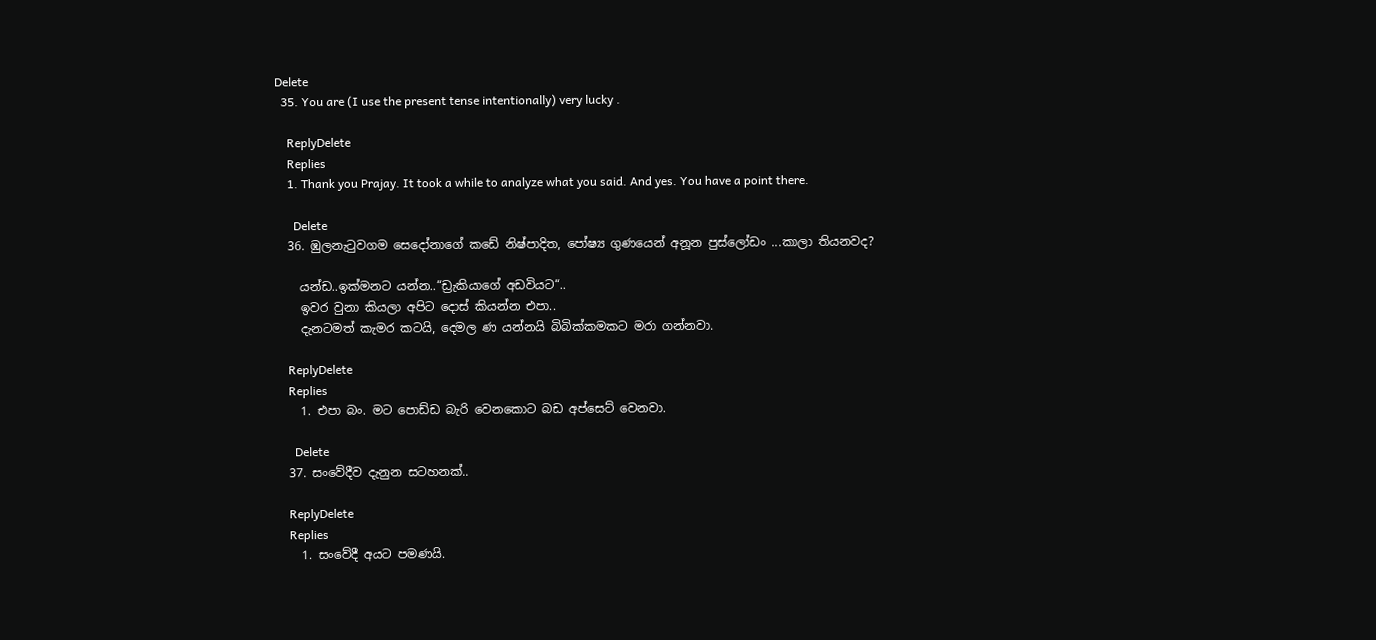Delete
  35. You are (I use the present tense intentionally) very lucky .

    ReplyDelete
    Replies
    1. Thank you Prajay. It took a while to analyze what you said. And yes. You have a point there.

      Delete
  36. ඹුලනැටුවගම සෙදෝනාගේ කඩේ නිෂ්පාදිත, පෝෂ්‍ය ගුණයෙන් අනූන පුස්ලෝඩං ...කාලා තියනවද?

    යන්ඩ..ඉක්මනට යන්න..“ඩ්‍රැකියාගේ අඩවියට“..
    ඉවර වුනා කියලා අපිට දොස් කියන්න එපා..
    දැනටමත් කැමර කටයි, දෙමල ණ යන්නයි බිබික්කමකට මරා ගන්නවා.

    ReplyDelete
    Replies
    1. එපා බං. මට පොඩ්ඩ බැරි වෙනකොට බඩ අප්සෙට් වෙනවා.

      Delete
  37. සංවේදීව දැනුන සටහනක්..

    ReplyDelete
    Replies
    1. සංවේදී අයට පමණයි.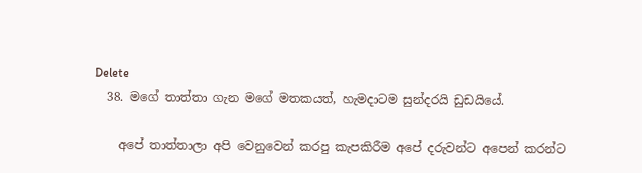Delete
  38. මගේ තාත්තා ගැන මගේ මතකයත්, හැමදාටම සුන්දරයි ඩුඩයියේ.

    අපේ තාත්තාලා අපි වෙනුවෙන් කරපු කැපකිරීම අපේ දරුවන්ට අපෙන් කරන්ට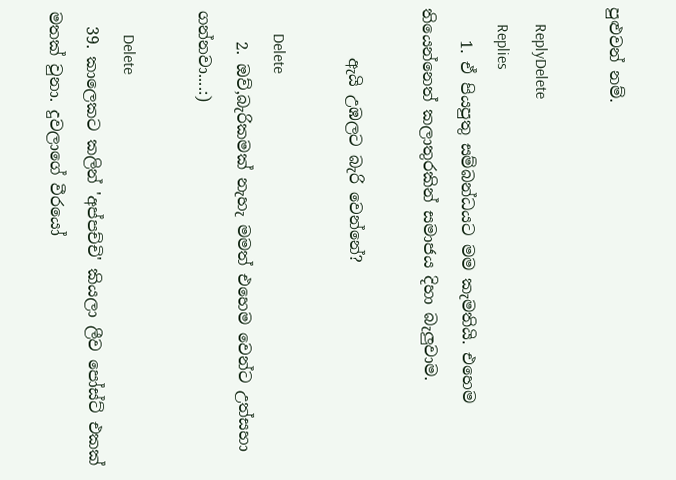පුළුවන් නම්.

    ReplyDelete
    Replies
    1. ඒ පියපුතු සම්බන්ධයට මම කැමතියි. එහෙම තියෙන්නෙත් කලාතුරකින් සමාජය දිහා බැලුවාම.

      ඇයි උඹලට බැරි වෙන්නේ?

      Delete
    2. ඔව්,බැරිකමක් නැහැ මමත් එහෙම වෙන්ට උත්සහා ගන්නවා....:)

      Delete
  39. කාලෙකට කලින් 'අප්පච්චි' කියලා ලීව පෝස්ට් එකක් මතක් වුනා. දුවලාගේ වීරයෝ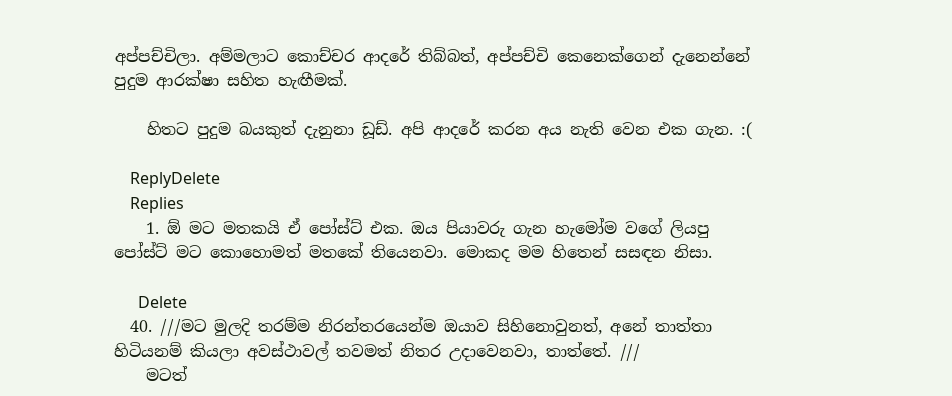අප්පච්චිලා. අම්මලාට කොච්චර ආදරේ තිබ්බත්, අප්පච්චි කෙනෙක්ගෙන් දැනෙන්නේ පුදුම ආරක්ෂා සහිත හැඟීමක්.

    හිතට පුදුම බයකුත් දැනුනා ඩූඩ්. අපි ආදරේ කරන අය නැති වෙන එක ගැන. :(

    ReplyDelete
    Replies
    1. ඕ මට මතකයි ඒ පෝස්ට් එක. ඔය පියාවරු ගැන හැමෝම වගේ ලියපු පෝස්ට් මට කොහොමත් මතකේ තියෙනවා. මොකද මම හිතෙන් සසඳන නිසා.

      Delete
  40. ///මට මුලදි තරම්ම නිරන්තරයෙන්ම ඔයාව සිහිනොවුනත්, අනේ තාත්තා හිටියනම් කියලා අවස්ථාවල් තවමත් නිතර උදාවෙනවා, තාත්තේ. ///
    මටත්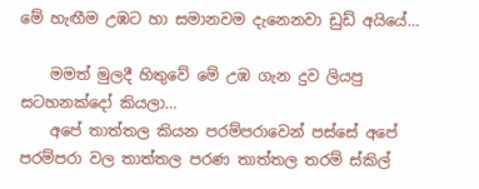මේ හැඟීම උඹට හා සමානවම දැනෙනවා ඩුඩ් අයියේ...

    මමත් මුලදී හිතුවේ මේ උඹ ගැන දුව ලියපු සටහනක්දෝ කියලා...
    අපේ තාත්තල කියන පරම්පරාවෙන් පස්සේ අපේ පරම්පරා වල තාත්තල පරණ තාත්තල තරම් ස්කිල්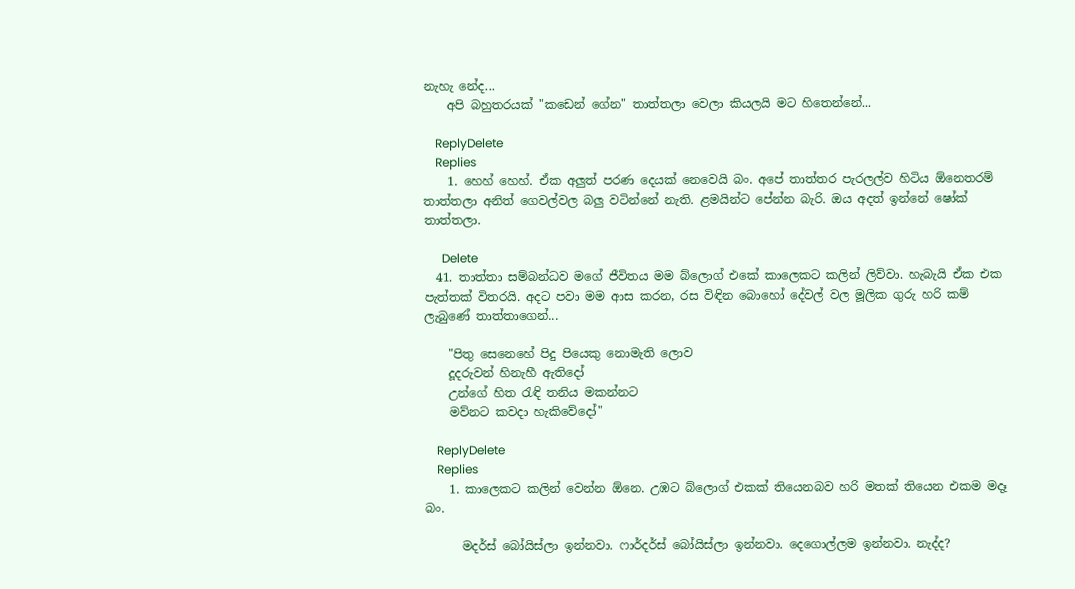නැහැ නේද...
    අපි බහුතරයක් "කඩෙන් ගේන" තාත්තලා වෙලා කියලයි මට හිතෙන්නේ...

    ReplyDelete
    Replies
    1. හෙහ් හෙහ්. ඒක අලුත් පරණ දෙයක් නෙවෙයි බං. අපේ තාත්තර පැරලල්ව හිටිය ඕනෙතරම් තාත්තලා අනිත් ගෙවල්වල බලු වටින්නේ නැති. ළමයින්ට පේන්න බැරි. ඔය අදත් ඉන්නේ ෂෝක් තාත්තලා.

      Delete
  41. තාත්තා සම්බන්ධව මගේ ජීවිතය මම බ්ලොග් එකේ කාලෙකට කලින් ලිව්වා. හැබැයි ඒක එක පැත්තක් විතරයි. අදට පවා මම ආස කරන, රස විඳින බොහෝ දේවල් වල මූලික ගුරු හරි කම් ලැබුණේ තාත්තාගෙන්...

    "පිතු සෙනෙහේ පිදු පියෙකු නොමැති ලොව
    දූදරුවන් හිනැහී ඇතිදෝ
    උන්ගේ හිත රැඳි තනිය මකන්නට
    මව්නට කවදා හැකිවේදෝ"

    ReplyDelete
    Replies
    1. කාලෙකට කලින් වෙන්න ඕනෙ. උඹට බ්ලොග් එකක් තියෙනබව හරි මතක් තියෙන එකම මදෑ බං.

      මදර්ස් බෝයිස්ලා ඉන්නවා. ෆාර්දර්ස් බෝයිස්ලා ඉන්නවා. දෙගොල්ලම ඉන්නවා. නැද්ද?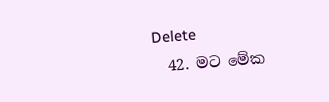Delete
  42. මට මේක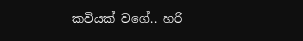කවියක් වගේ.. හරි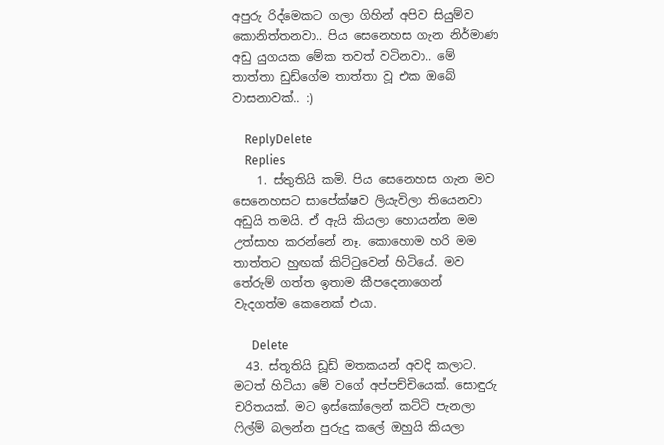අපුරු රිද්මෙකට ගලා ගිහින් අපිව සියුම්ව කොනිත්තනවා.. පිය සෙනෙහස ගැන නිර්මාණ අඩු යුගයක මේක තවත් වටිනවා.. මේ තාත්තා ඩුඩ්ගේම තාත්තා වූ එක ඔබේ වාසනාවක්.. :)

    ReplyDelete
    Replies
    1. ස්තුතියි කමි. පිය සෙනෙහස ගැන මව සෙනෙහසට සාපේක්ෂව ලියැවිලා තියෙනවා අඩුයි තමයි. ඒ ඇයි කියලා හොයන්න මම උත්සාහ කරන්නේ නෑ. කොහොම හරි මම තාත්තට හුඟක් කිට්‍ටුවෙන් හිටියේ. මව තේරුම් ගත්ත ඉතාම කීපදෙනාගෙන් වැදගත්ම කෙනෙක් එයා.

      Delete
  43. ස්තූතියි ඩූඩ් මතකයන් අවදි කලාට. මටත් හිටියා මේ වගේ අප්පච්චියෙක්. සොඳුරු චරිතයක්. මට ඉස්කෝලෙන් කට්ටි පැනලා ෆිල්ම් බලන්න පුරුදු කලේ ඔහුයි කියලා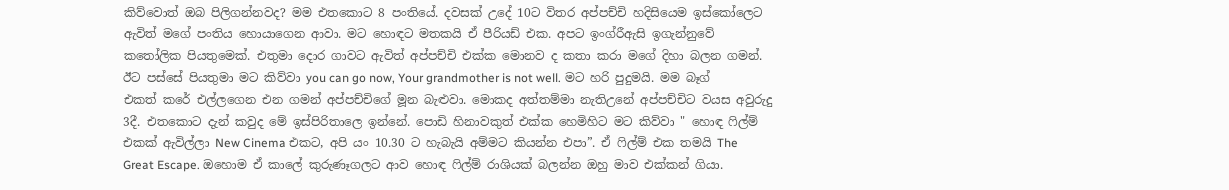කිව්වොත් ඔබ පිලිගන්නවද? මම එතකොට 8 පංතියේ. දවසක් උදේ 10ට විතර අප්පච්චි හදිසියෙම ඉස්කෝලෙට ඇවිත් මගේ පංතිය හොයාගෙන ආවා. මට හොඳට මතකයි ඒ පීරියඩ් එක. අපට ඉංග්රීඇසි ඉගැන්නුවේ කතෝලික පියතුමෙක්. එතුමා දොර ගාවට ඇවිත් අප්පච්චි එක්ක මොනව ද කතා කරා මගේ දිහා බලන ගමන්. ඊට පස්සේ පියතුමා මට කිව්වා you can go now, Your grandmother is not well. මට හරි පුදුමයි. මම බෑග් එකත් කරේ එල්ලගෙන එන ගමන් අප්පච්චිගේ මූන බැළුවා. මොකද අත්තම්මා නැතිඋනේ අප්පච්චිට වයස අවුරුදු 3දී. එතකොට දැන් කවුද මේ ඉස්පිරිතාලෙ ඉන්නේ. පොඩි හිනාවකුත් එක්ක හෙමිහිට මට කිව්වා " හොඳ ෆිල්ම් එකක් ඇවිල්ලා New Cinema එකට, අපි යං 10.30 ට හැබැයි අම්මට කියන්න එපා”. ඒ ෆිල්ම් එක තමයි The Great Escape. ඔහොම ඒ කාලේ කුරුණෑගලට ආව හොඳ ෆිල්ම් රාශියක් බලන්න ඔහු මාව එක්කන් ගියා.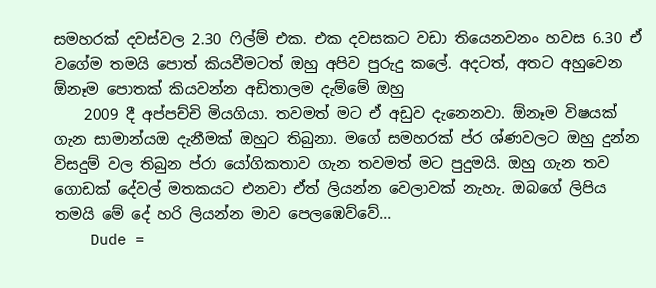සමහරක් දවස්වල 2.30 ෆිල්ම් එක. එක දවසකට වඩා තියෙනවනං හවස 6.30 ඒ වගේම තමයි පොත් කියවීමටත් ඔහු අපිව පුරුදු කලේ. අදටත්, අතට අහුවෙන ඕනෑම පොතක් කියවන්න අඩිතාලම දැම්මේ ඔහු
    2009 දී අප්පච්චි මියගියා. තවමත් මට ඒ අඩුව දැනෙනවා. ඕනෑම විෂයක් ගැන සාමාන්යඔ දැනීමක් ඔහුට තිබුනා. මගේ සමහරක් ප්ර ශ්ණවලට ඔහු දුන්න විසදුම් වල තිබුන ප්රා යෝගිකතාව ගැන තවමත් මට පුදුමයි. ඔහු ගැන තව ගොඩක් දේවල් මතකයට එනවා ඒත් ලියන්න වෙලාවක් නැහැ. ඔබගේ ලිපිය තමයි මේ දේ හරි ලියන්න මාව පෙලඹෙව්වේ...
    Dude =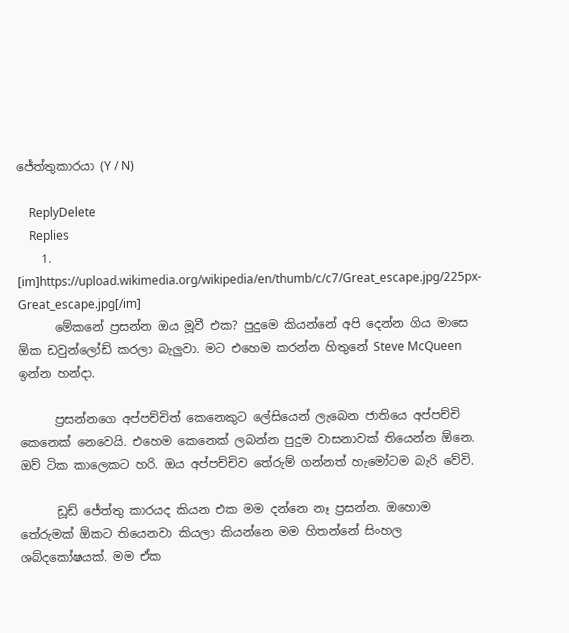ජේත්තුකාරයා (Y / N)

    ReplyDelete
    Replies
    1. [im]https://upload.wikimedia.org/wikipedia/en/thumb/c/c7/Great_escape.jpg/225px-Great_escape.jpg[/im]
      මේකනේ ප්‍රසන්න ඔය මූවී එක? පුදුමෙ කියන්නේ අපි දෙන්න ගිය මාසෙ ඕක ඩවුන්ලෝඩ් කරලා බැලුවා. මට එහෙම කරන්න හිතුනේ Steve McQueen ඉන්න හන්දා.

      ප්‍රසන්නගෙ අප්පච්චිත් කෙනෙකුට ලේසියෙන් ලැබෙන ජාතියෙ අප්පච්චි කෙනෙක් නෙවෙයි. එහෙම කෙනෙක් ලබන්න පුදුම වාසනාවක් තියෙන්න ඕනෙ. ඔව් ටික කාලෙකට හරි. ඔය අප්පච්චිව තේරුම් ගන්නත් හැමෝටම බැරි වේවි.

      ඩූඩ් ජේත්තු කාරයද කියන එක මම දන්නෙ නෑ ප්‍රසන්න. ඔහොම තේරුමක් ඕකට තියෙනවා කියලා කියන්නෙ මම හිතන්නේ සිංහල ශබ්දකෝෂයක්. මම ඒක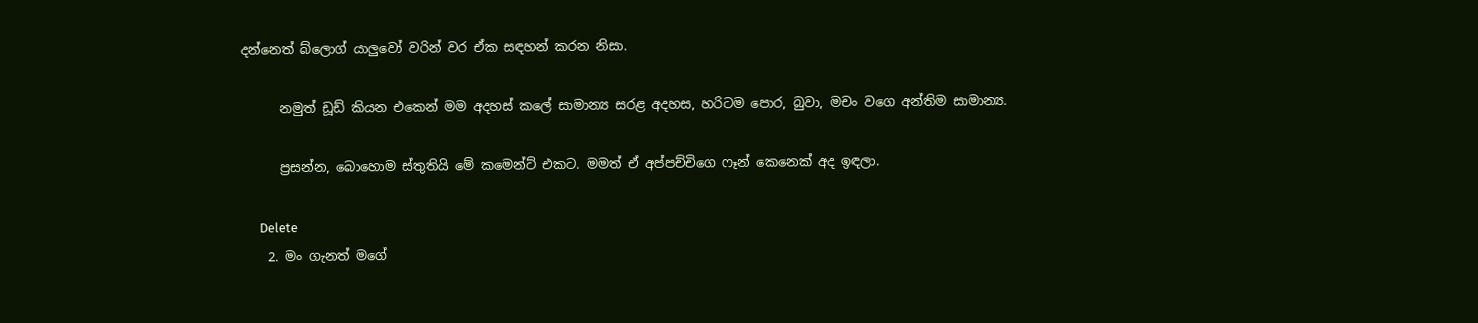දන්නෙත් බ්ලොග් යාලුවෝ වරින් වර ඒක සඳහන් කරන නිසා.

      නමුත් ඩූඩ් කියන එකෙන් මම අදහස් කලේ සාමාන්‍ය සරළ අදහස, හරිටම පොර, බුවා, මචං වගෙ අන්තිම සාමාන්‍ය.

      ප්‍රසන්න, බොහොම ස්තුතියි මේ කමෙන්ට් එකට. මමත් ඒ අප්පච්චිගෙ ෆෑන් කෙනෙක් අද ඉඳලා.

      Delete
    2. මං ගැනත් මගේ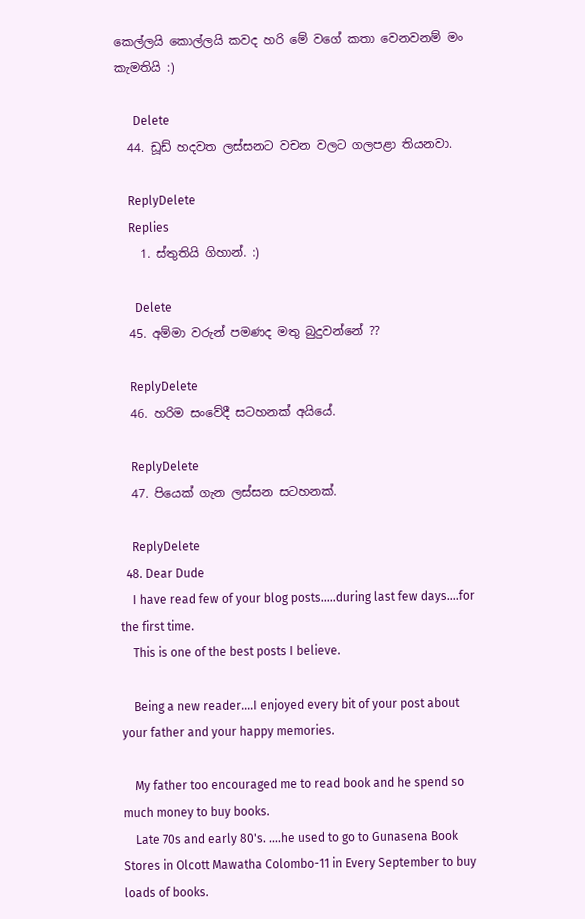කෙල්ලයි කොල්ලයි කවද හරි මේ වගේ කතා වෙනවනම් මං කැමතියි :)

      Delete
  44. ඩූඩ් හදවත ලස්සනට වචන වලට ගලපළා තියනවා.

    ReplyDelete
    Replies
    1. ස්තුතියි ගිහාන්. :)

      Delete
  45. අම්මා වරුන් පමණද මතු බුදුවන්නේ ??

    ReplyDelete
  46. හරිම සංවේදී සටහනක් අයියේ.

    ReplyDelete
  47. පියෙක් ගැන ලස්සන සටහනක්.

    ReplyDelete
  48. Dear Dude
    I have read few of your blog posts.....during last few days....for the first time.
    This is one of the best posts I believe.

    Being a new reader....I enjoyed every bit of your post about your father and your happy memories.

    My father too encouraged me to read book and he spend so much money to buy books.
    Late 70s and early 80's. ....he used to go to Gunasena Book Stores in Olcott Mawatha Colombo-11 in Every September to buy loads of books.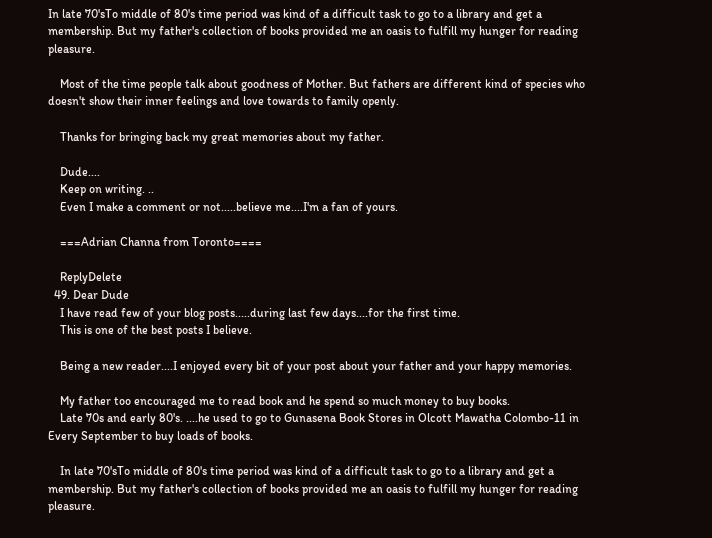In late 70'sTo middle of 80's time period was kind of a difficult task to go to a library and get a membership. But my father's collection of books provided me an oasis to fulfill my hunger for reading pleasure.

    Most of the time people talk about goodness of Mother. But fathers are different kind of species who doesn't show their inner feelings and love towards to family openly.

    Thanks for bringing back my great memories about my father.

    Dude....
    Keep on writing. ..
    Even I make a comment or not.....believe me....I'm a fan of yours.

    ===Adrian Channa from Toronto====

    ReplyDelete
  49. Dear Dude
    I have read few of your blog posts.....during last few days....for the first time.
    This is one of the best posts I believe.

    Being a new reader....I enjoyed every bit of your post about your father and your happy memories.

    My father too encouraged me to read book and he spend so much money to buy books.
    Late 70s and early 80's. ....he used to go to Gunasena Book Stores in Olcott Mawatha Colombo-11 in Every September to buy loads of books.

    In late 70'sTo middle of 80's time period was kind of a difficult task to go to a library and get a membership. But my father's collection of books provided me an oasis to fulfill my hunger for reading pleasure.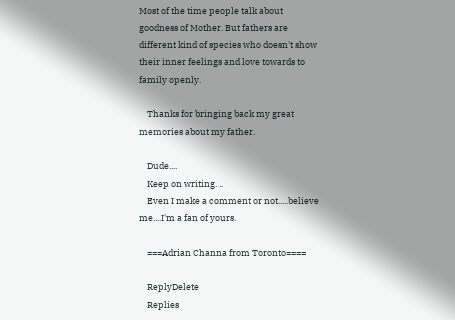Most of the time people talk about goodness of Mother. But fathers are different kind of species who doesn't show their inner feelings and love towards to family openly.

    Thanks for bringing back my great memories about my father.

    Dude....
    Keep on writing. ..
    Even I make a comment or not.....believe me....I'm a fan of yours.

    ===Adrian Channa from Toronto====

    ReplyDelete
    Replies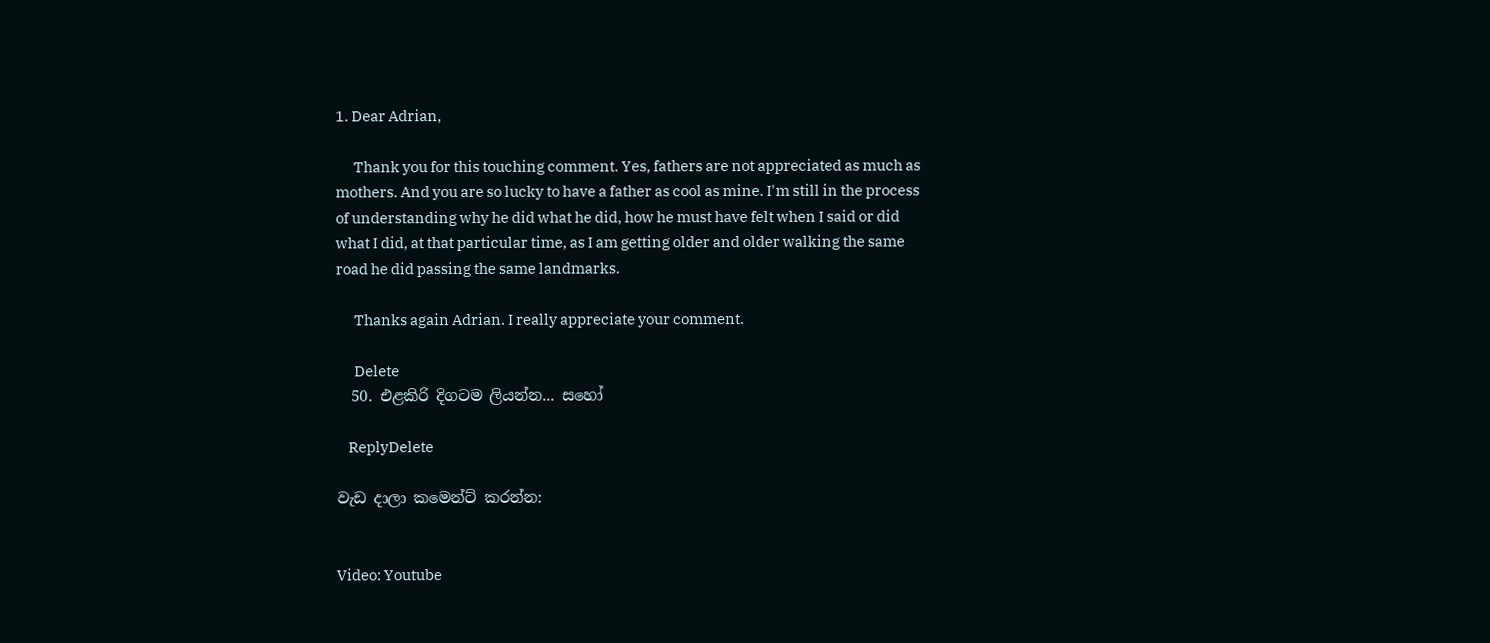1. Dear Adrian,

      Thank you for this touching comment. Yes, fathers are not appreciated as much as mothers. And you are so lucky to have a father as cool as mine. I'm still in the process of understanding why he did what he did, how he must have felt when I said or did what I did, at that particular time, as I am getting older and older walking the same road he did passing the same landmarks.

      Thanks again Adrian. I really appreciate your comment.

      Delete
  50. එළකිරි දිගටම ලියන්න... සහෝ

    ReplyDelete

වැඩ දාලා කමෙන්ට් කරන්න:


Video: Youtube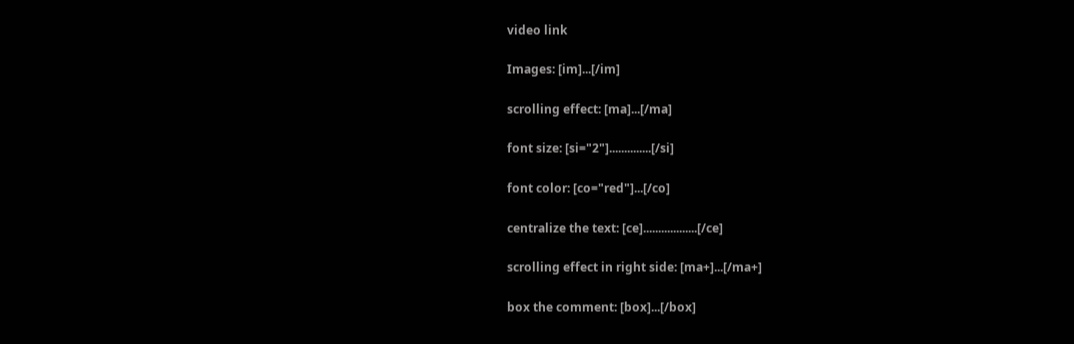video link

Images: [im]...[/im]

scrolling effect: [ma]...[/ma]

font size: [si="2"]..............[/si]

font color: [co="red"]...[/co]

centralize the text: [ce]..................[/ce]

scrolling effect in right side: [ma+]...[/ma+]

box the comment: [box]...[/box]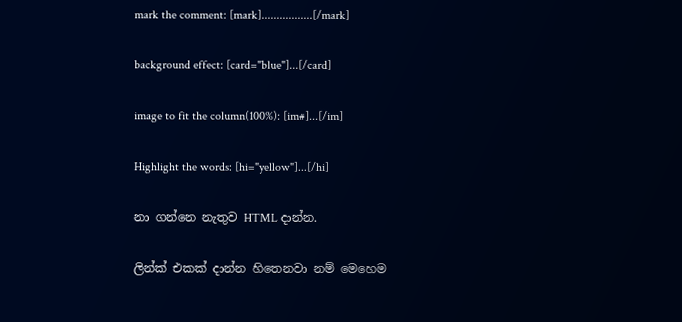mark the comment: [mark].................[/mark]

background effect: [card="blue"]...[/card]

image to fit the column(100%): [im#]...[/im]

Highlight the words: [hi="yellow"]...[/hi]

නා ගන්නෙ නැතුව HTML දාන්න.

ලින්ක් එකක් දාන්න හිතෙනවා නම් මෙහෙම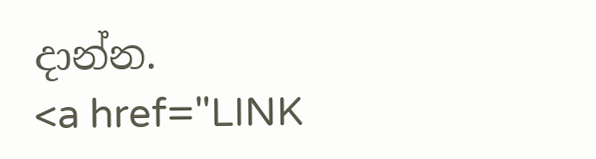දාන්න.
<a href="LINK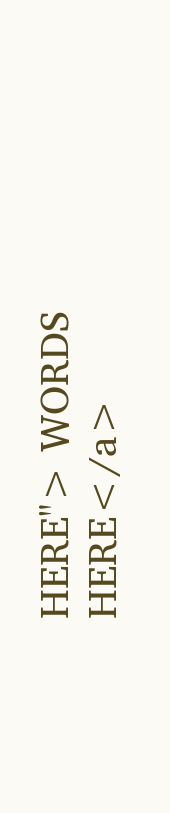HERE"> WORDS HERE</a>